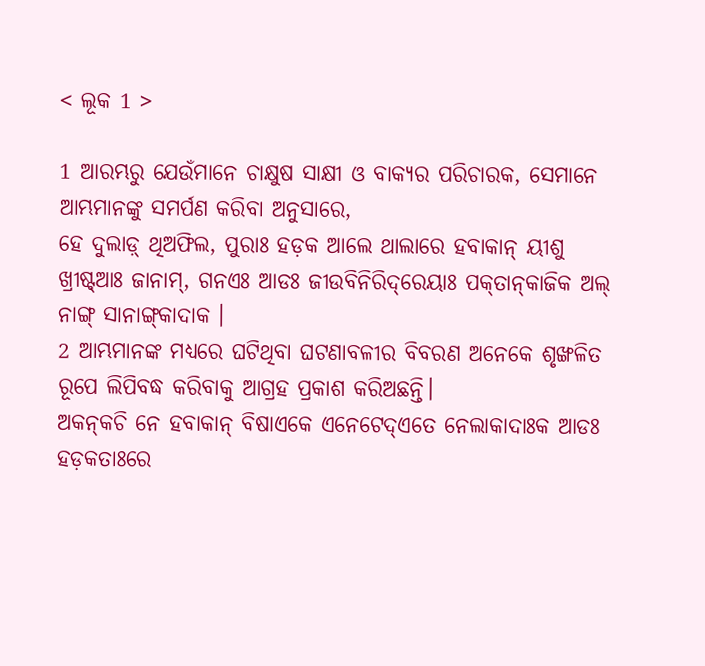< ଲୂକ 1 >

1 ଆରମ୍ଭରୁ ଯେଉଁମାନେ ଚାକ୍ଷୁଷ ସାକ୍ଷୀ ଓ ବାକ୍ୟର ପରିଚାରକ, ସେମାନେ ଆମ୍ଭମାନଙ୍କୁ ସମର୍ପଣ କରିବା ଅନୁସାରେ,
ହେ ଦୁଲାଡ଼୍‌ ଥିଅଫିଲ, ପୁରାଃ ହଡ଼କ ଆଲେ ଥାଲାରେ ହବାକାନ୍ ୟୀଶୁ ଖ୍ରୀଷ୍ଟ୍‌ଆଃ ଜାନାମ୍‌, ଗନଏଃ ଆଡଃ ଜୀଉବିନିରିଦ୍‌ରେୟାଃ ପକ୍‌ତାନ୍‌କାଜିକ ଅଲ୍‌ ନାଙ୍ଗ୍‌ ସାନାଙ୍ଗ୍‌କାଦାକ ।
2 ଆମ୍ଭମାନଙ୍କ ମଧ୍ୟରେ ଘଟିଥିବା ଘଟଣାବଳୀର ବିବରଣ ଅନେକେ ଶୃଙ୍ଖଳିତ ରୂପେ ଲିପିବଦ୍ଧ କରିବାକୁ ଆଗ୍ରହ ପ୍ରକାଶ କରିଅଛନ୍ତି।
ଅକନ୍‌କଚି ନେ ହବାକାନ୍‌ ବିଷାଏକେ ଏନେଟେଦ୍‌ଏତେ ନେଲାକାଦାଃକ ଆଡଃ ହଡ଼କତାଃରେ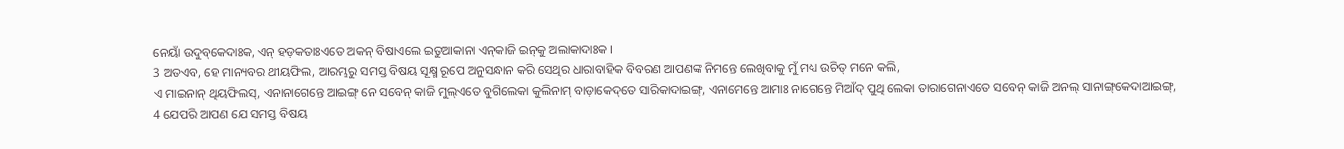ନେୟାଁ ଉଦୁବ୍‌କେଦାଃକ, ଏନ୍‌ ହଡ଼କତାଃଏତେ ଅକନ୍‌ ବିଷାଏଲେ ଇତୁଆକାନା ଏନ୍‌କାଜି ଇନ୍‌କୁ ଅଲାକାଦାଃକ ।
3 ଅତଏବ, ହେ ମାନ୍ୟବର ଥୀୟଫିଲ, ଆରମ୍ଭରୁ ସମସ୍ତ ବିଷୟ ସୂକ୍ଷ୍ମ ରୂପେ ଅନୁସନ୍ଧାନ କରି ସେଥିର ଧାରାବାହିକ ବିବରଣ ଆପଣଙ୍କ ନିମନ୍ତେ ଲେଖିବାକୁ ମୁଁ ମଧ୍ୟ ଉଚିତ୍ ମନେ କଲି,
ଏ ମାଇନାନ୍ ଥିୟଫିଲସ୍‌, ଏନାନାଗେନ୍ତେ ଆଇଙ୍ଗ୍‌ ନେ ସବେନ୍‌ କାଜି ମୁଲ୍‌ଏତେ ବୁଗିଲେକା କୁଲିନାମ୍‌ ବାଡ଼ାକେଦ୍‌ତେ ସାରିକାଦାଇଙ୍ଗ୍‌, ଏନାମେନ୍ତେ ଆମାଃ ନାଗେନ୍ତେ ମିଆଁଦ୍‌ ପୁଥି ଲେକା ତାରାଗେନାଏତେ ସବେନ୍‌ କାଜି ଅନଲ୍‌ ସାନାଙ୍ଗ୍‌କେଦାଆଇଙ୍ଗ୍‌,
4 ଯେପରି ଆପଣ ଯେ ସମସ୍ତ ବିଷୟ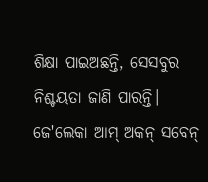ଶିକ୍ଷା ପାଇଅଛନ୍ତି, ସେସବୁର ନିଶ୍ଚୟତା ଜାଣି ପାରନ୍ତି।
ଜେ'ଲେକା ଆମ୍‌ ଅକନ୍‌ ସବେନ୍‌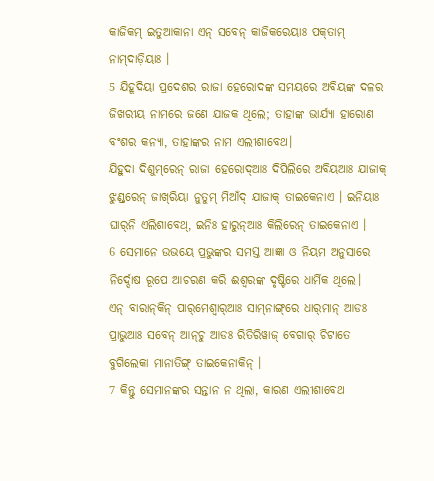କାଜିକମ୍ ଇତୁଆକାନା ଏନ୍‌ ସବେନ୍‌ କାଜିକରେୟାଃ ପକ୍‌ତାମ୍ ନାମ୍‌ଦାଡ଼ିୟାଃ ।
5 ଯିହୂଦିୟା ପ୍ରଦେଶର ରାଜା ହେରୋଦଙ୍କ ସମୟରେ ଅବିୟଙ୍କ ଦଳର ଜିଖରୀୟ ନାମରେ ଜଣେ ଯାଜକ ଥିଲେ; ତାହାଙ୍କ ଭାର୍ଯ୍ୟା ହାରୋଣ ବଂଶର କନ୍ୟା, ତାହାଙ୍କର ନାମ ଏଲୀଶାବେଥ।
ଯିହୁଦା ଦିଶୁମ୍‌ରେନ୍ ରାଜା ହେରୋଦ୍‌ଆଃ ଦିପିଲିରେ ଅବିୟଆଃ ଯାଜାକ୍‌ ଝୁଣ୍ଡ୍‌ରେନ୍ ଜାଖ୍‌ରିୟା ନୁତୁମ୍‌ ମିଆଁଦ୍‌ ଯାଜାକ୍‌ ତାଇକେନାଏ । ଇନିୟାଃ ଘାର୍‌ନି ଏଲିଶାବେଥ୍‌, ଇନିଃ ହାରୁନ୍‌ଆଃ କିଲିରେନ୍ ତାଇକେନାଏ ।
6 ସେମାନେ ଉଭୟେ ପ୍ରଭୁଙ୍କର ସମସ୍ତ ଆଜ୍ଞା ଓ ନିୟମ ଅନୁସାରେ ନିର୍ଦ୍ଦୋଷ ରୂପେ ଆଚରଣ କରି ଈଶ୍ବରଙ୍କ ଦୃଷ୍ଟିରେ ଧାର୍ମିକ ଥିଲେ।
ଏନ୍‌ ବାରାନ୍‌କିନ୍‌ ପାର୍‌ମେଶ୍ୱାର୍‌ଆଃ ସାମ୍‌ନାଙ୍ଗ୍‌ରେ ଧାର୍‌ମାନ୍‌ ଆଡଃ ପ୍ରାଭୁଆଃ ସବେନ୍‌ ଆନ୍‌ଚୁ ଆଡଃ ରିତିରିୱାଜ୍‌ ବେଗାର୍‌ ଚିଟାତେ ବୁଗିଲେକା ମାନାତିଙ୍ଗ୍‌ ତାଇକେନାକିନ୍‌ ।
7 କିନ୍ତୁ ସେମାନଙ୍କର ସନ୍ତାନ ନ ଥିଲା, କାରଣ ଏଲୀଶାବେଥ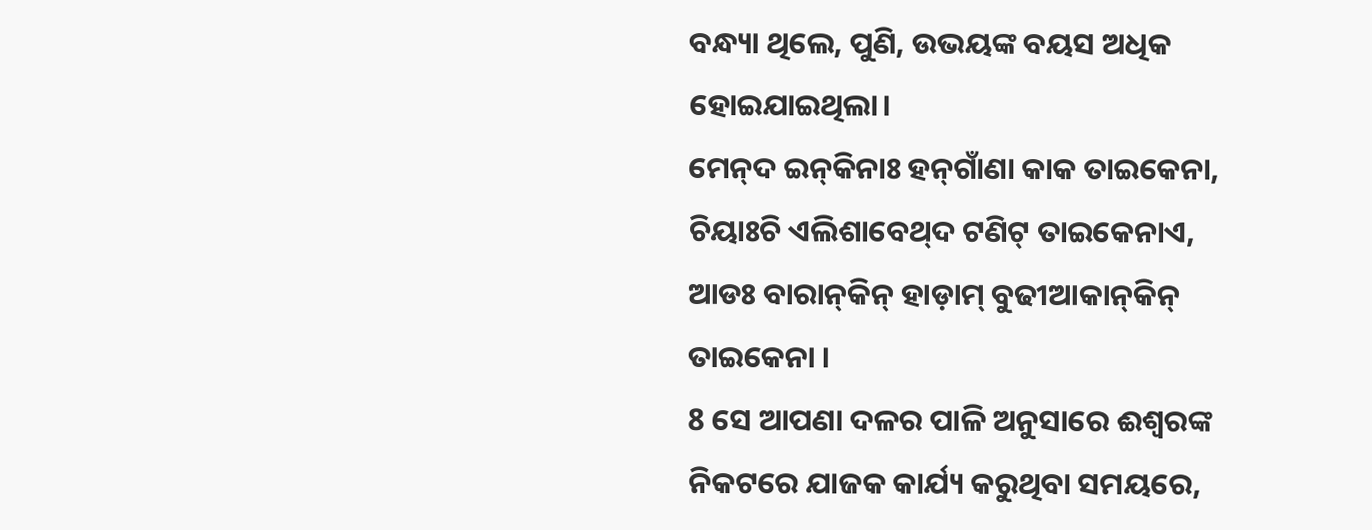ବନ୍ଧ୍ୟା ଥିଲେ, ପୁଣି, ଉଭୟଙ୍କ ବୟସ ଅଧିକ ହୋଇଯାଇଥିଲା।
ମେନ୍‌ଦ ଇନ୍‌କିନାଃ ହନ୍‌ଗାଁଣା କାକ ତାଇକେନା, ଚିୟାଃଚି ଏଲିଶାବେଥ୍‌ଦ ଟଣିଟ୍‌ ତାଇକେନାଏ, ଆଡଃ ବାରାନ୍‌କିନ୍‌ ହାଡ଼ାମ୍ ବୁଢୀଆକାନ୍‌କିନ୍ ତାଇକେନା ।
8 ସେ ଆପଣା ଦଳର ପାଳି ଅନୁସାରେ ଈଶ୍ବରଙ୍କ ନିକଟରେ ଯାଜକ କାର୍ଯ୍ୟ କରୁଥିବା ସମୟରେ,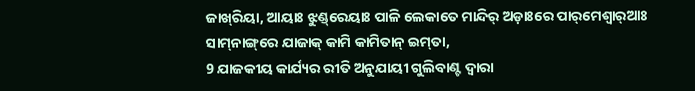ଜାଖ୍‌ରିୟା, ଆୟାଃ ଝୁଣ୍ଡ୍‌ରେୟାଃ ପାଳି ଲେକାତେ ମାନ୍ଦିର୍‌ ଅଡ଼ାଃରେ ପାର୍‌ମେଶ୍ୱାର୍‌ଆଃ ସାମ୍‌ନାଙ୍ଗ୍‌ରେ ଯାଜାକ୍‌ କାମି କାମିତାନ୍‍ ଇମ୍‌ତା,
9 ଯାଜକୀୟ କାର୍ଯ୍ୟର ରୀତି ଅନୁଯାୟୀ ଗୁଲିବାଣ୍ଟ ଦ୍ୱାରା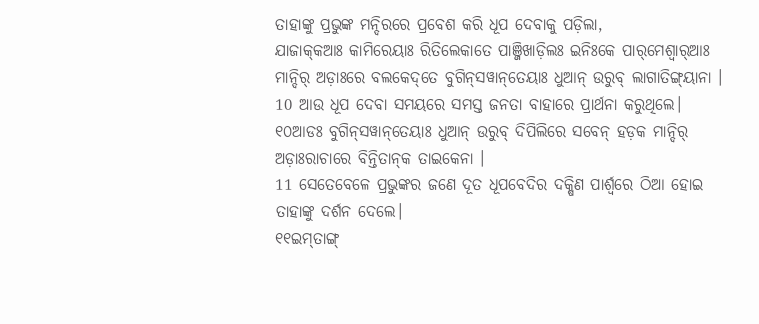ତାହାଙ୍କୁ ପ୍ରଭୁଙ୍କ ମନ୍ଦିରରେ ପ୍ରବେଶ କରି ଧୂପ ଦେବାକୁ ପଡ଼ିଲା,
ଯାଜାକ୍‌କଆଃ କାମିରେୟାଃ ରିତିଲେକାତେ ପାଞ୍ଜିଖାଡ଼ିଲଃ ଇନିଃକେ ପାର୍‌ମେଶ୍ୱାର୍‌ଆଃ ମାନ୍ଦିର୍‌ ଅଡ଼ାଃରେ ବଲକେଦ୍‌ତେ ବୁଗିନ୍‌ସୱାନ୍‌ତେୟାଃ ଧୁଆନ୍‌ ଉରୁବ୍ ଲାଗାତିଙ୍ଗ୍‌ୟାନା ।
10 ଆଉ ଧୂପ ଦେବା ସମୟରେ ସମସ୍ତ ଜନତା ବାହାରେ ପ୍ରାର୍ଥନା କରୁଥିଲେ।
୧୦ଆଡଃ ବୁଗିନ୍‌ସୱାନ୍‌ତେୟାଃ ଧୁଆନ୍‌ ଉରୁବ୍ ଦିପିଲିରେ ସବେନ୍‌ ହଡ଼କ ମାନ୍ଦିର୍‌ ଅଡ଼ାଃରାଚାରେ ବିନ୍ତିତାନ୍‌କ ତାଇକେନା ।
11 ସେତେବେଳେ ପ୍ରଭୁଙ୍କର ଜଣେ ଦୂତ ଧୂପବେଦିର ଦକ୍ଷିଣ ପାର୍ଶ୍ୱରେ ଠିଆ ହୋଇ ତାହାଙ୍କୁ ଦର୍ଶନ ଦେଲେ।
୧୧ଇମ୍‌ତାଙ୍ଗ୍‌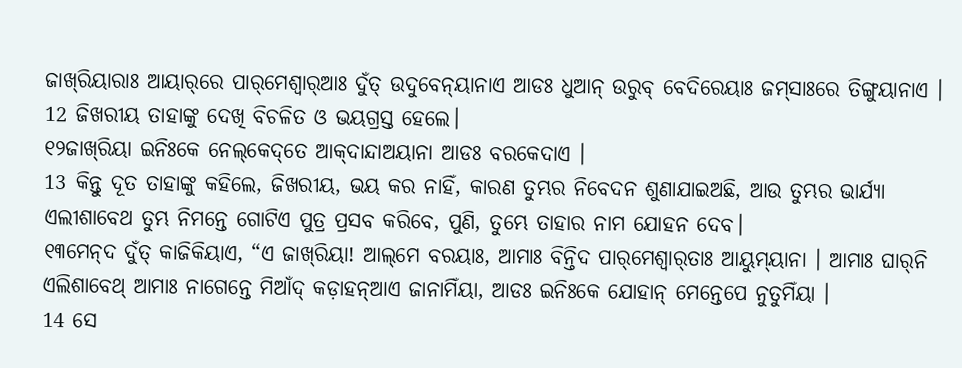ଜାଖ୍‌ରିୟାରାଃ ଆୟାର୍‌ରେ ପାର୍‌ମେଶ୍ୱାର୍‌ଆଃ ଦୁଁତ୍‌ ଉଦୁବେନ୍‌ୟାନାଏ ଆଡଃ ଧୁଆନ୍‌ ଉରୁବ୍ ବେଦିରେୟାଃ ଜମ୍‌ସାଃରେ ତିଙ୍ଗୁୟାନାଏ ।
12 ଜିଖରୀୟ ତାହାଙ୍କୁ ଦେଖି ବିଚଳିତ ଓ ଭୟଗ୍ରସ୍ତ ହେଲେ।
୧୨ଜାଖ୍‌ରିୟା ଇନିଃକେ ନେଲ୍‌କେଦ୍‌ତେ ଆକ୍‌ଦାନ୍ଦାଅୟାନା ଆଡଃ ବରକେଦାଏ ।
13 କିନ୍ତୁ ଦୂତ ତାହାଙ୍କୁ କହିଲେ, ଜିଖରୀୟ, ଭୟ କର ନାହିଁ, କାରଣ ତୁମ୍ଭର ନିବେଦନ ଶୁଣାଯାଇଅଛି, ଆଉ ତୁମ୍ଭର ଭାର୍ଯ୍ୟା ଏଲୀଶାବେଥ ତୁମ୍ଭ ନିମନ୍ତେ ଗୋଟିଏ ପୁତ୍ର ପ୍ରସବ କରିବେ, ପୁଣି, ତୁମ୍ଭେ ତାହାର ନାମ ଯୋହନ ଦେବ।
୧୩ମେନ୍‌ଦ ଦୁଁତ୍‌ କାଜିକିୟାଏ, “ଏ ଜାଖ୍‌ରିୟା! ଆଲ୍‌ମେ ବରୟାଃ, ଆମାଃ ବିନ୍ତିଦ ପାର୍‌ମେଶ୍ୱାର୍‌ତାଃ ଆୟୁମ୍‌ୟାନା । ଆମାଃ ଘାର୍‌ନି ଏଲିଶାବେଥ୍‌ ଆମାଃ ନାଗେନ୍ତେ ମିଆଁଦ୍‌ କଡ଼ାହନ୍ଆଏ ଜାନାମିଁୟା, ଆଡଃ ଇନିଃକେ ଯୋହାନ୍‌ ମେନ୍ତେପେ ନୁତୁମିଁୟା ।
14 ସେ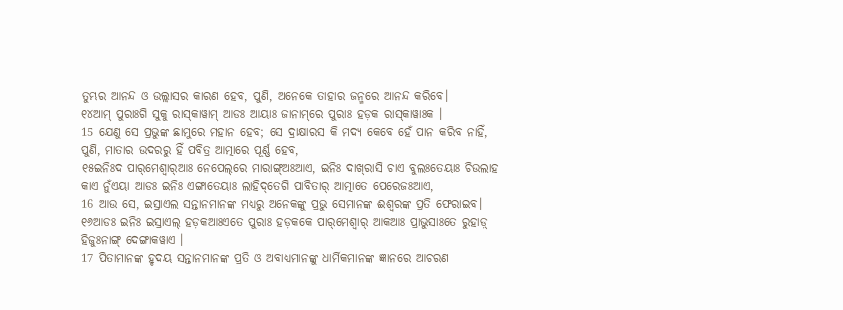ତୁମ୍ଭର ଆନନ୍ଦ ଓ ଉଲ୍ଲାସର କାରଣ ହେବ, ପୁଣି, ଅନେକେ ତାହାର ଜନ୍ମରେ ଆନନ୍ଦ କରିବେ।
୧୪ଆମ୍‌ ପୁରାଃଗି ସୁକୁ ରାସ୍‌କାୱାମ୍ ଆଡଃ ଆୟାଃ ଜାନାମ୍‌ରେ ପୁରାଃ ହଡ଼କ ରାସ୍‌କାୱାଃକ ।
15 ଯେଣୁ ସେ ପ୍ରଭୁଙ୍କ ଛାମୁରେ ମହାନ ହେବ; ସେ ଦ୍ରାକ୍ଷାରସ କି ମଦ୍ୟ କେବେ ହେଁ ପାନ କରିବ ନାହିଁ, ପୁଣି, ମାତାର ଉଦରରୁ ହିଁ ପବିତ୍ର ଆତ୍ମାରେ ପୂର୍ଣ୍ଣ ହେବ,
୧୫ଇନିଃଦ ପାର୍‌ମେଶ୍ୱାର୍‌ଆଃ ନେପେଲ୍‌ରେ ମାରାଙ୍ଗ୍‌ଅଃଆଏ, ଇନିଃ ଦାଖ୍‌ରାସି ଚାଏ ବୁଲଃତେୟାଃ ଚିଉଲାହ କାଏ ନୁଁଏୟା ଆଡଃ ଇନିଃ ଏଙ୍ଗାତେୟାଃ ଲାହିଦ୍‌ତେଗି ପାବିତାର୍‌ ଆତ୍ମାତେ ପେରେଜଃଆଏ,
16 ଆଉ ସେ, ଇସ୍ରାଏଲ ସନ୍ତାନମାନଙ୍କ ମଧ୍ୟରୁ ଅନେକଙ୍କୁ ପ୍ରଭୁ ସେମାନଙ୍କ ଈଶ୍ବରଙ୍କ ପ୍ରତି ଫେରାଇବ।
୧୬ଆଡଃ ଇନିଃ ଇସ୍ରାଏଲ୍‌ ହଡ଼କଆଃଏତେ ପୁରାଃ ହଡ଼କକେ ପାର୍‌ମେଶ୍ୱାର୍‌ ଆକଆଃ ପ୍ରାଭୁସାଃତେ ରୁହାଡ଼୍‌ ହିଜୁଃନାଙ୍ଗ୍‌ ଦେଙ୍ଗାକୱାଏ ।
17 ପିତାମାନଙ୍କ ହୃଦୟ ସନ୍ତାନମାନଙ୍କ ପ୍ରତି ଓ ଅବାଧ୍ୟମାନଙ୍କୁ ଧାର୍ମିକମାନଙ୍କ ଜ୍ଞାନରେ ଆଚରଣ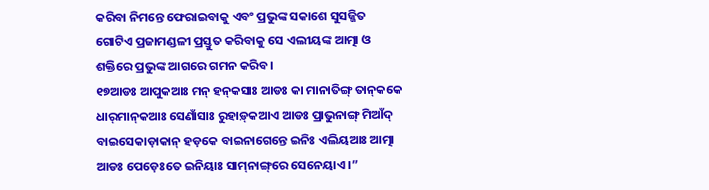କରିବା ନିମନ୍ତେ ଫେରାଇବାକୁ ଏବଂ ପ୍ରଭୁଙ୍କ ସକାଶେ ସୁସଜ୍ଜିତ ଗୋଟିଏ ପ୍ରଜାମଣ୍ଡଳୀ ପ୍ରସ୍ତୁତ କରିବାକୁ ସେ ଏଲୀୟଙ୍କ ଆତ୍ମା ଓ ଶକ୍ତିରେ ପ୍ରଭୁଙ୍କ ଆଗରେ ଗମନ କରିବ।
୧୭ଆଡଃ ଆପୁକଆଃ ମନ୍‌ ହନ୍‌କସାଃ ଆଡଃ କା ମାନାତିଙ୍ଗ୍‌ ତାନ୍‌କକେ ଧାର୍‌ମାନ୍‌କଆଃ ସେଣାଁସାଃ ରୁହାଡ଼୍‌କଆଏ ଆଡଃ ପ୍ରାଭୁନାଙ୍ଗ୍‌ ମିଆଁଦ୍‌ ବାଇସେକାଡ଼ାକାନ୍‌ ହଡ଼କେ ବାଇନାଗେନ୍ତେ ଇନିଃ ଏଲିୟଆଃ ଆତ୍ମା ଆଡଃ ପେଡ଼େଃତେ ଇନିୟାଃ ସାମ୍‌ନାଙ୍ଗ୍‌ରେ ସେନେୟାଏ ।”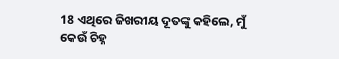18 ଏଥିରେ ଜିଖରୀୟ ଦୂତଙ୍କୁ କହିଲେ, ମୁଁ କେଉଁ ଚିହ୍ନ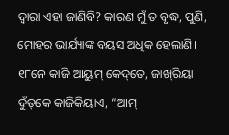ଦ୍ୱାରା ଏହା ଜାଣିବି? କାରଣ ମୁଁ ତ ବୃଦ୍ଧ, ପୁଣି, ମୋହର ଭାର୍ଯ୍ୟାଙ୍କ ବୟସ ଅଧିକ ହେଲାଣି।
୧୮ନେ କାଜି ଆୟୁମ୍‌ କେଦ୍‌ତେ, ଜାଖ୍‌ରିୟା ଦୁଁତ୍‌କେ କାଜିକିୟାଏ, “ଆମ୍‌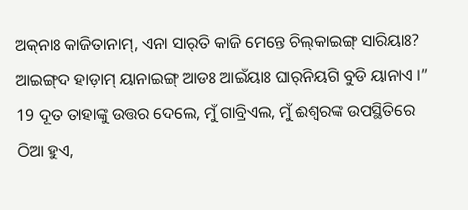ଅକ୍‌ନାଃ କାଜିତାନାମ୍, ଏନା ସାର୍‌ତି କାଜି ମେନ୍ତେ ଚିଲ୍‌କାଇଙ୍ଗ୍‌ ସାରିୟାଃ? ଆଇଙ୍ଗ୍‌ଦ ହାଡ଼ାମ୍ ୟାନାଇଙ୍ଗ୍‌ ଆଡଃ ଆଇଁୟାଃ ଘାର୍‌ନିୟଗି ବୁଡି ୟାନାଏ ।”
19 ଦୂତ ତାହାଙ୍କୁ ଉତ୍ତର ଦେଲେ, ମୁଁ ଗାବ୍ରିଏଲ, ମୁଁ ଈଶ୍ବରଙ୍କ ଉପସ୍ଥିତିରେ ଠିଆ ହୁଏ,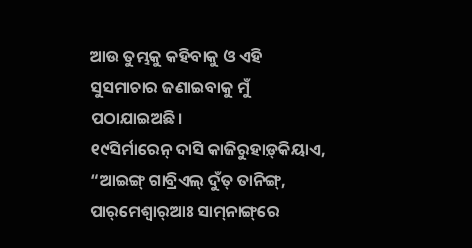ଆଉ ତୁମ୍ଭକୁ କହିବାକୁ ଓ ଏହି ସୁସମାଚାର ଜଣାଇବାକୁ ମୁଁ ପଠାଯାଇଅଛି।
୧୯ସିର୍ମାରେନ୍‌ ଦାସି କାଜିରୁହାଡ଼୍‌କିୟାଏ, “ଆଇଙ୍ଗ୍‌ ଗାବ୍ରିଏଲ୍‌ ଦୁଁତ୍‌ ତାନିଙ୍ଗ୍‌, ପାର୍‌ମେଶ୍ୱାର୍‌ଆଃ ସାମ୍‌ନାଙ୍ଗ୍‌ରେ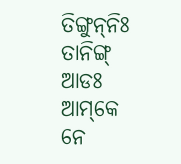ତିଙ୍ଗୁନ୍‌ନିଃ ତାନିଙ୍ଗ୍‌ ଆଡଃ ଆମ୍‌କେ ନେ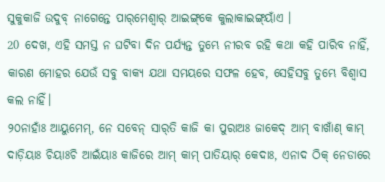ସୁକୁକାଜି ଉଦୁବ୍‌ ନାଗେନ୍ତେ ପାର୍‌ମେଶ୍ୱାର୍‌ ଆଇଙ୍ଗ୍‌କେ କୁଲାକାଇଙ୍ଗ୍‌ୟାଁଏ ।
20 ଦେଖ, ଏହି ସମସ୍ତ ନ ଘଟିବା ଦିନ ପର୍ଯ୍ୟନ୍ତ ତୁମ୍ଭେ ନୀରବ ରହି କଥା କହି ପାରିବ ନାହିଁ, କାରଣ ମୋହର ଯେଉଁ ସବୁ ବାକ୍ୟ ଯଥା ସମୟରେ ସଫଳ ହେବ, ସେହିସବୁ ତୁମ୍ଭେ ବିଶ୍ୱାସ କଲ ନାହିଁ।
୨୦ନାହାଁଃ ଆୟୁମେମ୍, ନେ ସବେନ୍‌ ସାର୍‌ତି କାଜି କା ପୁରାଅଃ ଜାକେଦ୍‌ ଆମ୍‌ ବାଖାଁଣ୍‌ କାମ୍‌ ଦାଡ଼ିୟାଃ ଚିୟାଃଚି ଆଇଁୟାଃ କାଜିରେ ଆମ୍‌ କାମ୍‌ ପାତିୟାର୍ କେଦାଃ, ଏନାଦ ଠିକ୍‌ ନେଡାରେ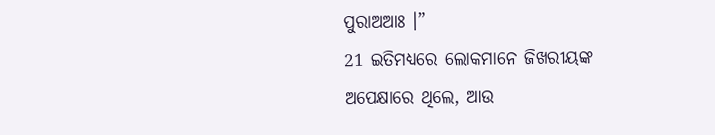ପୁରାଅଆଃ ।”
21 ଇତିମଧ୍ୟରେ ଲୋକମାନେ ଜିଖରୀୟଙ୍କ ଅପେକ୍ଷାରେ ଥିଲେ, ଆଉ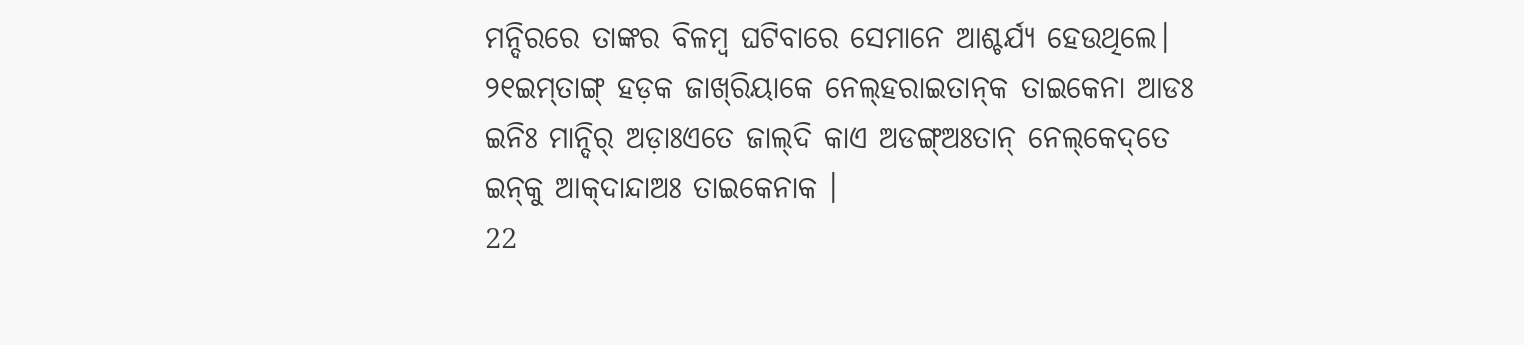ମନ୍ଦିରରେ ତାଙ୍କର ବିଳମ୍ବ ଘଟିବାରେ ସେମାନେ ଆଶ୍ଚର୍ଯ୍ୟ ହେଉଥିଲେ।
୨୧ଇମ୍‌ତାଙ୍ଗ୍‌ ହଡ଼କ ଜାଖ୍‌ରିୟାକେ ନେଲ୍‌ହରାଇତାନ୍‌କ ତାଇକେନା ଆଡଃ ଇନିଃ ମାନ୍ଦିର୍‌ ଅଡ଼ାଃଏତେ ଜାଲ୍‌ଦି କାଏ ଅଡଙ୍ଗ୍‌ଅଃତାନ୍‌ ନେଲ୍‌କେଦ୍‌ତେ ଇନ୍‌କୁ ଆକ୍‌ଦାନ୍ଦାଅଃ ତାଇକେନାକ ।
22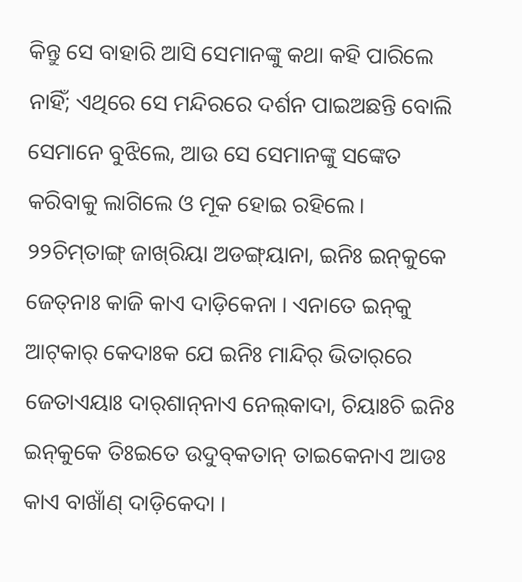କିନ୍ତୁ ସେ ବାହାରି ଆସି ସେମାନଙ୍କୁ କଥା କହି ପାରିଲେ ନାହିଁ; ଏଥିରେ ସେ ମନ୍ଦିରରେ ଦର୍ଶନ ପାଇଅଛନ୍ତି ବୋଲି ସେମାନେ ବୁଝିଲେ, ଆଉ ସେ ସେମାନଙ୍କୁ ସଙ୍କେତ କରିବାକୁ ଲାଗିଲେ ଓ ମୂକ ହୋଇ ରହିଲେ।
୨୨ଚିମ୍‌ତାଙ୍ଗ୍‌ ଜାଖ୍‌ରିୟା ଅଡଙ୍ଗ୍‌ୟାନା, ଇନିଃ ଇନ୍‌କୁକେ ଜେତ୍‌ନାଃ କାଜି କାଏ ଦାଡ଼ିକେନା । ଏନାତେ ଇନ୍‌କୁ ଆଟ୍‌କାର୍‌ କେଦାଃକ ଯେ ଇନିଃ ମାନ୍ଦିର୍‌ ଭିତାର୍‌ରେ ଜେତାଏୟାଃ ଦାର୍‌ଶାନ୍‌ନାଏ ନେଲ୍‌କାଦା, ଚିୟାଃଚି ଇନିଃ ଇନ୍‌କୁକେ ତିଃଇତେ ଉଦୁବ୍‌କତାନ୍ ତାଇକେନାଏ ଆଡଃ କାଏ ବାଖାଁଣ୍‌ ଦାଡ଼ିକେଦା ।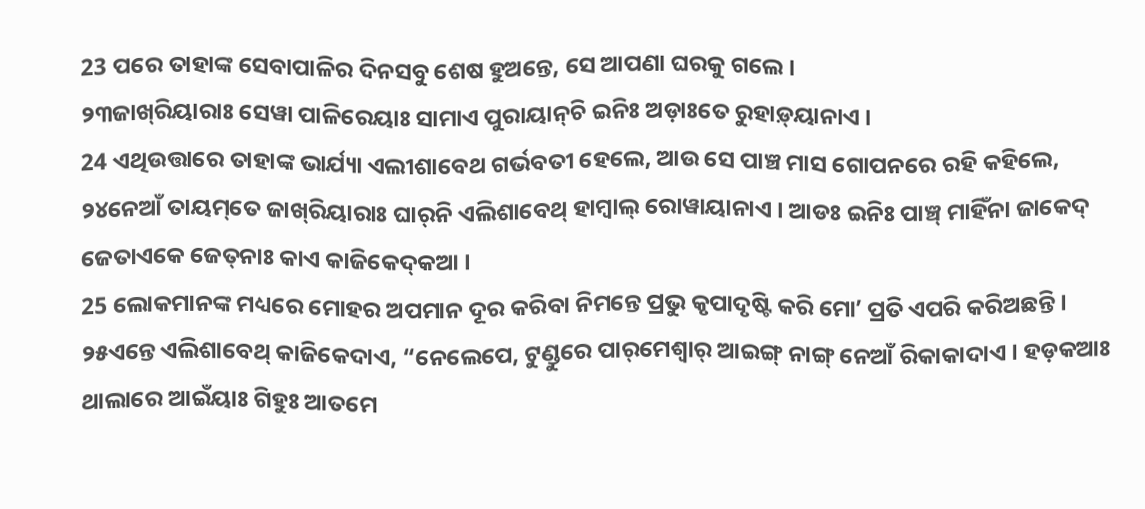23 ପରେ ତାହାଙ୍କ ସେବାପାଳିର ଦିନସବୁ ଶେଷ ହୁଅନ୍ତେ, ସେ ଆପଣା ଘରକୁ ଗଲେ।
୨୩ଜାଖ୍‌ରିୟାରାଃ ସେୱା ପାଳିରେୟାଃ ସାମାଏ ପୁରାୟାନ୍‌ଚି ଇନିଃ ଅଡ଼ାଃତେ ରୁହାଡ଼୍‌ୟାନାଏ ।
24 ଏଥିଉତ୍ତାରେ ତାହାଙ୍କ ଭାର୍ଯ୍ୟା ଏଲୀଶାବେଥ ଗର୍ଭବତୀ ହେଲେ, ଆଉ ସେ ପାଞ୍ଚ ମାସ ଗୋପନରେ ରହି କହିଲେ,
୨୪ନେଆଁ ତାୟମ୍‌ତେ ଜାଖ୍‌ରିୟାରାଃ ଘାର୍‌ନି ଏଲିଶାବେଥ୍‌ ହାମ୍ବାଲ୍‌ ରୋୱାୟାନାଏ । ଆଡଃ ଇନିଃ ପାଞ୍ଚ୍‌ ମାହିଁନା ଜାକେଦ୍‌ ଜେତାଏକେ ଜେତ୍‌ନାଃ କାଏ କାଜିକେଦ୍‌କଆ ।
25 ଲୋକମାନଙ୍କ ମଧ୍ୟରେ ମୋହର ଅପମାନ ଦୂର କରିବା ନିମନ୍ତେ ପ୍ରଭୁ କୃପାଦୃଷ୍ଟି କରି ମୋʼ ପ୍ରତି ଏପରି କରିଅଛନ୍ତି।
୨୫ଏନ୍ତେ ଏଲିଶାବେଥ୍ କାଜିକେଦାଏ, “ନେଲେପେ, ଟୁଣ୍ଡୁରେ ପାର୍‌ମେଶ୍ୱାର୍‌ ଆଇଙ୍ଗ୍‌ ନାଙ୍ଗ୍‌ ନେଆଁ ରିକାକାଦାଏ । ହଡ଼କଆଃ ଥାଲାରେ ଆଇଁୟାଃ ଗିହୁଃ ଆତମେ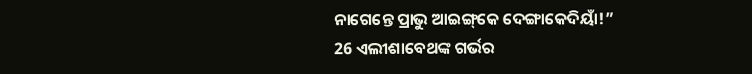ନାଗେନ୍ତେ ପ୍ରାଭୁ ଆଇଙ୍ଗ୍‌କେ ଦେଙ୍ଗାକେଦିୟାଁ!”
26 ଏଲୀଶାବେଥଙ୍କ ଗର୍ଭର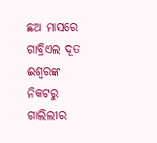ଛଅ ମାସରେ ଗାବ୍ରିଏଲ ଦୂତ ଈଶ୍ବରଙ୍କ ନିକଟରୁ ଗାଲିଲୀର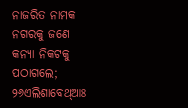ନାଜରିତ ନାମକ ନଗରକୁ ଜଣେ କନ୍ୟା ନିକଟକୁ ପଠାଗଲେ;
୨୬ଏଲିଶାବେଥ୍‌ଆଃ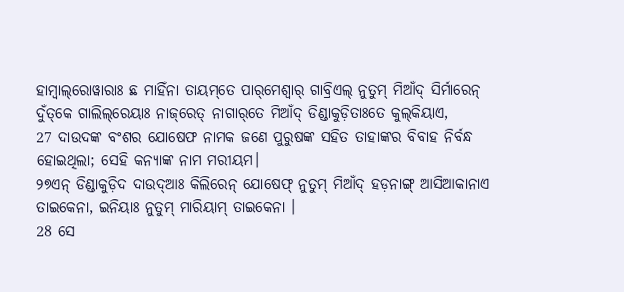ହାମ୍ବାଲ୍‌ରୋୱାରାଃ ଛ ମାହିଁନା ତାୟମ୍‌ତେ ପାର୍‌ମେଶ୍ୱାର୍‌ ଗାବ୍ରିଏଲ୍‌ ନୁତୁମ୍‌ ମିଆଁଦ୍‌ ସିର୍ମାରେନ୍‌ ଦୁଁତ୍‌କେ ଗାଲିଲ୍‌ରେୟାଃ ନାଜ୍‌ରେତ୍‌ ନାଗାର୍‌ତେ ମିଆଁଦ୍‌ ଡିଣ୍ଡାକୁଡ଼ିତାଃତେ କୁଲ୍‌କିୟାଏ,
27 ଦାଉଦଙ୍କ ବଂଶର ଯୋଷେଫ ନାମକ ଜଣେ ପୁରୁଷଙ୍କ ସହିତ ତାହାଙ୍କର ବିବାହ ନିର୍ବନ୍ଧ ହୋଇଥିଲା; ସେହି କନ୍ୟାଙ୍କ ନାମ ମରୀୟମ।
୨୭ଏନ୍‌ ଡିଣ୍ଡାକୁଡ଼ିଦ ଦାଉଦ୍‌ଆଃ କିଲିରେନ୍ ଯୋଷେଫ୍‌ ନୁତୁମ୍‌ ମିଆଁଦ୍‌ ହଡ଼ନାଙ୍ଗ୍‌ ଆସିଆକାନାଏ ତାଇକେନା, ଇନିୟାଃ ନୁତୁମ୍‌ ମାରିୟାମ୍‌ ତାଇକେନା ।
28 ସେ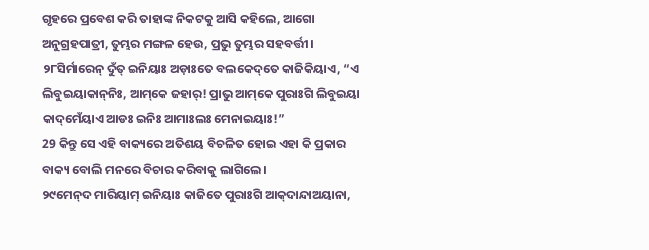ଗୃହରେ ପ୍ରବେଶ କରି ତାହାଙ୍କ ନିକଟକୁ ଆସି କହିଲେ, ଆଗୋ ଅନୁଗ୍ରହପାତ୍ରୀ, ତୁମ୍ଭର ମଙ୍ଗଳ ହେଉ, ପ୍ରଭୁ ତୁମ୍ଭର ସହବର୍ତ୍ତୀ।
୨୮ସିର୍ମାରେନ୍‌ ଦୁଁତ୍‌ ଇନିୟାଃ ଅଡ଼ାଃତେ ବଲକେଦ୍‌ତେ କାଜିକିୟାଏ, “ଏ ଲିବୁଇୟାକାନ୍‌ନିଃ, ଆମ୍‌କେ ଜହାର୍! ପ୍ରାଭୁ ଆମ୍‌କେ ପୁରାଃଗି ଲିବୁଇୟା କାଦ୍‌ମେଁୟାଏ ଆଡଃ ଇନିଃ ଆମାଃଲଃ ମେନାଇୟାଃ!”
29 କିନ୍ତୁ ସେ ଏହି ବାକ୍ୟରେ ଅତିଶୟ ବିଚଳିତ ହୋଇ ଏହା କି ପ୍ରକାର ବାକ୍ୟ ବୋଲି ମନରେ ବିଚାର କରିବାକୁ ଲାଗିଲେ।
୨୯ମେନ୍‌ଦ ମାରିୟାମ୍‌ ଇନିୟାଃ କାଜିତେ ପୁରାଃଗି ଆକ୍‌ଦାନ୍ଦାଅୟାନା,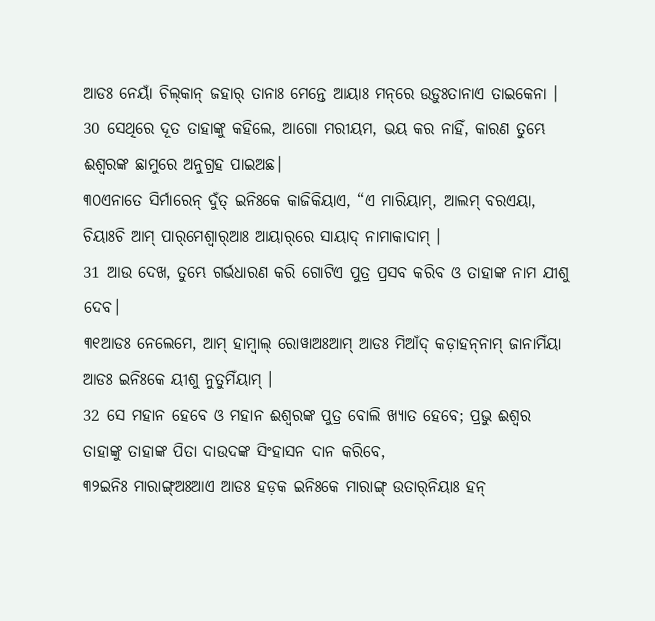ଆଡଃ ନେୟାଁ ଚିଲ୍‌କାନ୍ ଜହାର୍ ତାନାଃ ମେନ୍ତେ ଆୟାଃ ମନ୍‌ରେ ଉଡ଼ୁଃତାନାଏ ତାଇକେନା ।
30 ସେଥିରେ ଦୂତ ତାହାଙ୍କୁ କହିଲେ, ଆଗୋ ମରୀୟମ, ଭୟ କର ନାହିଁ, କାରଣ ତୁମ୍ଭେ ଈଶ୍ବରଙ୍କ ଛାମୁରେ ଅନୁଗ୍ରହ ପାଇଅଛ।
୩୦ଏନାତେ ସିର୍ମାରେନ୍‌ ଦୁଁତ୍‌ ଇନିଃକେ କାଜିକିୟାଏ, “ଏ ମାରିୟାମ୍‌, ଆଲମ୍‌ ବରଏୟା, ଚିୟାଃଚି ଆମ୍‌ ପାର୍‌ମେଶ୍ୱାର୍‌ଆଃ ଆୟାର୍‌ରେ ସାୟାଦ୍‌ ନାମାକାଦାମ୍‌ ।
31 ଆଉ ଦେଖ, ତୁମ୍ଭେ ଗର୍ଭଧାରଣ କରି ଗୋଟିଏ ପୁତ୍ର ପ୍ରସବ କରିବ ଓ ତାହାଙ୍କ ନାମ ଯୀଶୁ ଦେବ।
୩୧ଆଡଃ ନେଲେମେ, ଆମ୍‌ ହାମ୍ବାଲ୍ ରୋୱାଅଃଆମ୍‌ ଆଡଃ ମିଆଁଦ୍‌ କଡ଼ାହନ୍‌ନାମ୍ ଜାନାମିଁୟା ଆଡଃ ଇନିଃକେ ୟୀଶୁ ନୁତୁମିଁୟାମ୍‌ ।
32 ସେ ମହାନ ହେବେ ଓ ମହାନ ଈଶ୍ବରଙ୍କ ପୁତ୍ର ବୋଲି ଖ୍ୟାତ ହେବେ; ପ୍ରଭୁ ଈଶ୍ବର ତାହାଙ୍କୁ ତାହାଙ୍କ ପିତା ଦାଉଦଙ୍କ ସିଂହାସନ ଦାନ କରିବେ,
୩୨ଇନିଃ ମାରାଙ୍ଗ୍‌ଅଃଆଏ ଆଡଃ ହଡ଼କ ଇନିଃକେ ମାରାଙ୍ଗ୍‌ ଉତାର୍‌ନିୟାଃ ହନ୍‌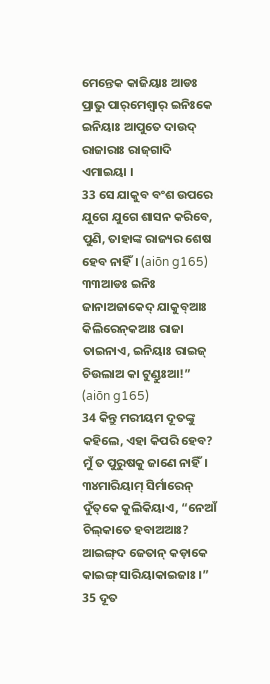ମେନ୍ତେକ କାଜିୟାଃ ଆଡଃ ପ୍ରାଭୁ ପାର୍‌ମେଶ୍ୱାର୍‌ ଇନିଃକେ ଇନିୟାଃ ଆପୁତେ ଦାଉଦ୍‌ ରାଜାରାଃ ରାଜ୍‌ଗାଦି ଏମାଇୟା ।
33 ସେ ଯାକୁବ ବଂଶ ଉପରେ ଯୁଗେ ଯୁଗେ ଶାସନ କରିବେ, ପୁଣି, ତାହାଙ୍କ ରାଜ୍ୟର ଶେଷ ହେବ ନାହିଁ। (aiōn g165)
୩୩ଆଡଃ ଇନିଃ ଜାନାଅଜାକେଦ୍ ଯାକୁବ୍‌ଆଃ କିଲିରେନ୍‌କଆଃ ରାଜା ତାଇନାଏ, ଇନିୟାଃ ରାଇଜ୍‌ ଚିଉଲାଅ କା ଟୁଣ୍ଡୁଃଆ!” (aiōn g165)
34 କିନ୍ତୁ ମରୀୟମ ଦୂତଙ୍କୁ କହିଲେ, ଏହା କିପରି ହେବ? ମୁଁ ତ ପୁରୁଷକୁ ଜାଣେ ନାହିଁ।
୩୪ମାରିୟାମ୍‌ ସିର୍ମାରେନ୍‌ ଦୁଁତ୍‌କେ କୁଲିକିୟାଏ, “ନେଆଁ ଚିଲ୍‌କାତେ ହବାଅଆଃ? ଆଇଙ୍ଗ୍‌ଦ ଜେତାନ୍‌ କଡ଼ାକେ କାଇଙ୍ଗ୍‌ ସାରିୟାକାଇଜାଃ ।”
35 ଦୂତ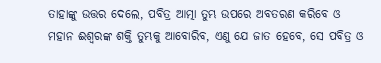ତାହାଙ୍କୁ ଉତ୍ତର ଦେଲେ, ପବିତ୍ର ଆତ୍ମା ତୁମ୍ଭ ଉପରେ ଅବତରଣ କରିବେ ଓ ମହାନ ଈଶ୍ବରଙ୍କ ଶକ୍ତି ତୁମ୍ଭକୁ ଆବୋରିବ, ଏଣୁ ଯେ ଜାତ ହେବେ, ସେ ପବିତ୍ର ଓ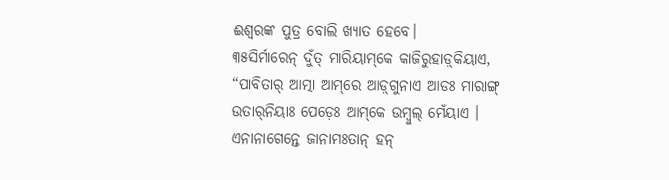ଈଶ୍ବରଙ୍କ ପୁତ୍ର ବୋଲି ଖ୍ୟାତ ହେବେ।
୩୫ସିର୍ମାରେନ୍‌ ଦୁଁତ୍‌ ମାରିୟାମ୍‌କେ କାଜିରୁହାଡ଼୍‌କିୟାଏ, “ପାବିତାର୍‌ ଆତ୍ମା ଆମ୍‌ରେ ଆଡ଼୍‌ଗୁନାଏ ଆଡଃ ମାରାଙ୍ଗ୍‌ ଉତାର୍‌ନିୟାଃ ପେଡ଼େଃ ଆମ୍‌କେ ଉମ୍ବୁଲ୍ ମେଁୟାଏ । ଏନାନାଗେନ୍ତେ ଜାନାମଃତାନ୍ ହନ୍‌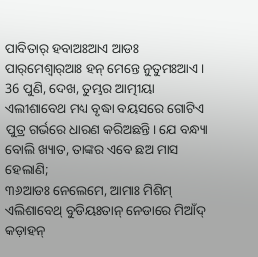ପାବିତାର୍‌ ହବାଅଃଆଏ ଆଡଃ ପାର୍‌ମେଶ୍ୱାର୍‌ଆଃ ହନ୍‌ ମେନ୍ତେ ନୁତୁମଃଆଏ ।
36 ପୁଣି, ଦେଖ, ତୁମ୍ଭର ଆତ୍ମୀୟା ଏଲୀଶାବେଥ ମଧ୍ୟ ବୃଦ୍ଧା ବୟସରେ ଗୋଟିଏ ପୁତ୍ର ଗର୍ଭରେ ଧାରଣ କରିଅଛନ୍ତି। ଯେ ବନ୍ଧ୍ୟା ବୋଲି ଖ୍ୟାତ, ତାଙ୍କର ଏବେ ଛଅ ମାସ ହେଲାଣି;
୩୬ଆଡଃ ନେଲେମେ, ଆମାଃ ମିଶିମ୍ ଏଲିଶାବେଥ୍‌ ବୁଡିୟଃତାନ୍ ନେଡାରେ ମିଆଁଦ୍‌ କଡ଼ାହନ୍‌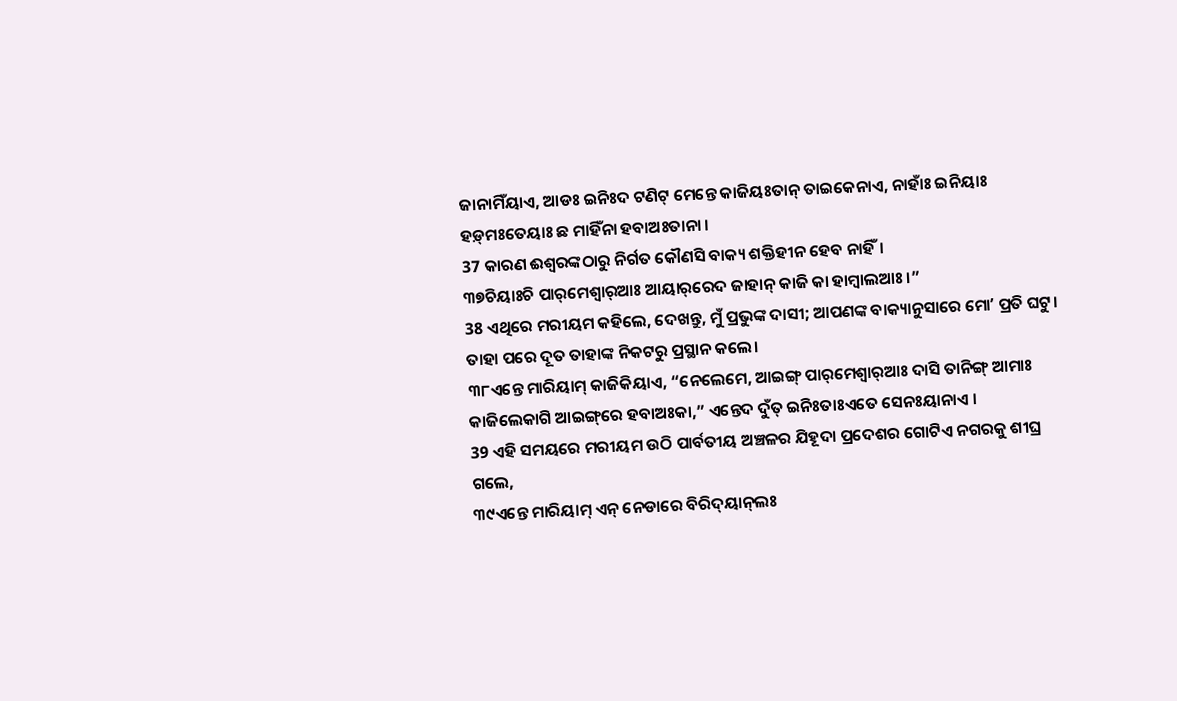ଜାନାମିଁୟାଏ, ଆଡଃ ଇନିଃଦ ଟଣିଟ୍‌ ମେନ୍ତେ କାଜିୟଃତାନ୍ ତାଇକେନାଏ, ନାହାଁଃ ଇନିୟାଃ ହଡ଼୍‌ମଃତେୟାଃ ଛ ମାହିଁନା ହବାଅଃତାନା ।
37 କାରଣ ଈଶ୍ବରଙ୍କଠାରୁ ନିର୍ଗତ କୌଣସି ବାକ୍ୟ ଶକ୍ତିହୀନ ହେବ ନାହିଁ।
୩୭ଚିୟାଃଚି ପାର୍‌ମେଶ୍ୱାର୍‌ଆଃ ଆୟାର୍‌ରେଦ ଜାହାନ୍ କାଜି କା ହାମ୍ବାଲଆଃ ।”
38 ଏଥିରେ ମରୀୟମ କହିଲେ, ଦେଖନ୍ତୁ, ମୁଁ ପ୍ରଭୁଙ୍କ ଦାସୀ; ଆପଣଙ୍କ ବାକ୍ୟାନୁସାରେ ମୋʼ ପ୍ରତି ଘଟୁ। ତାହା ପରେ ଦୂତ ତାହାଙ୍କ ନିକଟରୁ ପ୍ରସ୍ଥାନ କଲେ।
୩୮ଏନ୍ତେ ମାରିୟାମ୍‌ କାଜିକିୟାଏ, “ନେଲେମେ, ଆଇଙ୍ଗ୍‌ ପାର୍‌ମେଶ୍ୱାର୍‌ଆଃ ଦାସି ତାନିଙ୍ଗ୍‌ ଆମାଃ କାଜିଲେକାଗି ଆଇଙ୍ଗ୍‌ରେ ହବାଅଃକା,” ଏନ୍ତେଦ ଦୁଁତ୍‌ ଇନିଃତାଃଏତେ ସେନଃୟାନାଏ ।
39 ଏହି ସମୟରେ ମରୀୟମ ଉଠି ପାର୍ବତୀୟ ଅଞ୍ଚଳର ଯିହୂଦା ପ୍ରଦେଶର ଗୋଟିଏ ନଗରକୁ ଶୀଘ୍ର ଗଲେ,
୩୯ଏନ୍ତେ ମାରିୟାମ୍‌ ଏନ୍‌ ନେଡାରେ ବିରିଦ୍‌ୟାନ୍‌ଲଃ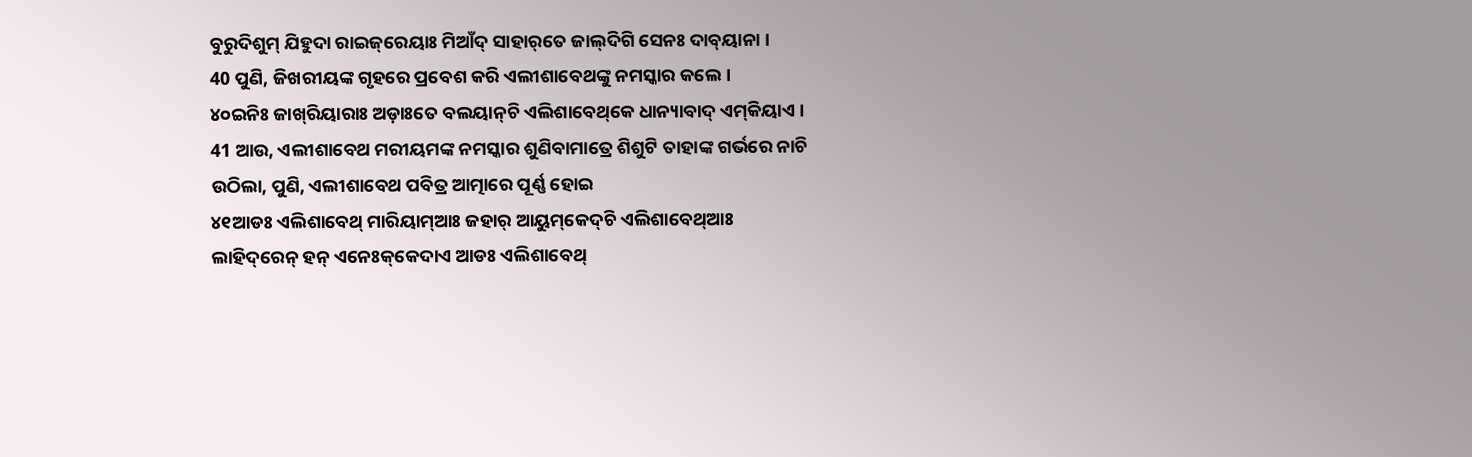ବୁରୁଦିଶୁମ୍ ଯିହୁଦା ରାଇଜ୍‌ରେୟାଃ ମିଆଁଦ୍‌ ସାହାର୍‌ତେ ଜାଲ୍‌ଦିଗି ସେନଃ ଦାବ୍‌ୟାନା ।
40 ପୁଣି, ଜିଖରୀୟଙ୍କ ଗୃହରେ ପ୍ରବେଶ କରି ଏଲୀଶାବେଥଙ୍କୁ ନମସ୍କାର କଲେ।
୪୦ଇନିଃ ଜାଖ୍‌ରିୟାରାଃ ଅଡ଼ାଃତେ ବଲୟାନ୍‌ଚି ଏଲିଶାବେଥ୍‌କେ ଧାନ୍ୟାବାଦ୍‌ ଏମ୍‌କିୟାଏ ।
41 ଆଉ, ଏଲୀଶାବେଥ ମରୀୟମଙ୍କ ନମସ୍କାର ଶୁଣିବାମାତ୍ରେ ଶିଶୁଟି ତାହାଙ୍କ ଗର୍ଭରେ ନାଚି ଉଠିଲା, ପୁଣି, ଏଲୀଶାବେଥ ପବିତ୍ର ଆତ୍ମାରେ ପୂର୍ଣ୍ଣ ହୋଇ
୪୧ଆଡଃ ଏଲିଶାବେଥ୍ ମାରିୟାମ୍‌ଆଃ ଜହାର୍ ଆୟୁମ୍‌କେଦ୍‌ଚି ଏଲିଶାବେଥ୍‌ଆଃ ଲାହିଦ୍‌ରେନ୍ ହନ୍‌ ଏନେଃକ୍‌କେଦାଏ ଆଡଃ ଏଲିଶାବେଥ୍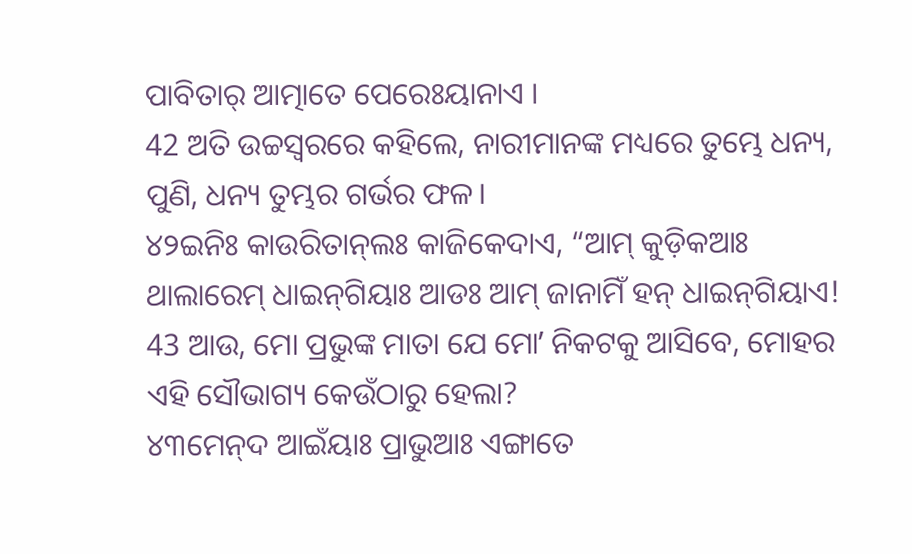ପାବିତାର୍‌ ଆତ୍ମାତେ ପେରେଃୟାନାଏ ।
42 ଅତି ଉଚ୍ଚସ୍ୱରରେ କହିଲେ, ନାରୀମାନଙ୍କ ମଧ୍ୟରେ ତୁମ୍ଭେ ଧନ୍ୟ, ପୁଣି, ଧନ୍ୟ ତୁମ୍ଭର ଗର୍ଭର ଫଳ।
୪୨ଇନିଃ କାଉରିତାନ୍‌ଲଃ କାଜିକେଦାଏ, “ଆମ୍‌ କୁଡ଼ିକଆଃ ଥାଲାରେମ୍ ଧାଇନ୍‌ଗିୟାଃ ଆଡଃ ଆମ୍‌ ଜାନାମିଁ ହନ୍‌ ଧାଇନ୍‌ଗିୟାଏ!
43 ଆଉ, ମୋ ପ୍ରଭୁଙ୍କ ମାତା ଯେ ମୋʼ ନିକଟକୁ ଆସିବେ, ମୋହର ଏହି ସୌଭାଗ୍ୟ କେଉଁଠାରୁ ହେଲା?
୪୩ମେନ୍‌ଦ ଆଇଁୟାଃ ପ୍ରାଭୁଆଃ ଏଙ୍ଗାତେ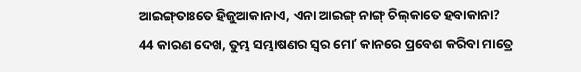ଆଇଙ୍ଗ୍‌ତାଃତେ ହିଜୁଆକାନାଏ, ଏନା ଆଇଙ୍ଗ୍‌ ନାଙ୍ଗ୍‌ ଚିଲ୍‌କାତେ ହବାକାନା?
44 କାରଣ ଦେଖ, ତୁମ୍ଭ ସମ୍ଭାଷଣର ସ୍ୱର ମୋʼ କାନରେ ପ୍ରବେଶ କରିବା ମାତ୍ରେ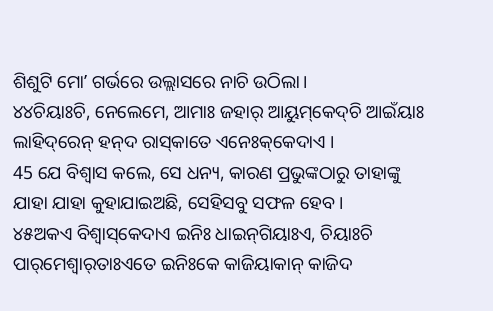ଶିଶୁଟି ମୋʼ ଗର୍ଭରେ ଉଲ୍ଲାସରେ ନାଚି ଉଠିଲା।
୪୪ଚିୟାଃଚି, ନେଲେମେ, ଆମାଃ ଜହାର୍ ଆୟୁମ୍‌କେଦ୍‌ଚି ଆଇଁୟାଃ ଲାହିଦ୍‌ରେନ୍‌ ହନ୍‌ଦ ରାସ୍‌କାତେ ଏନେଃକ୍‌କେଦାଏ ।
45 ଯେ ବିଶ୍ୱାସ କଲେ, ସେ ଧନ୍ୟ, କାରଣ ପ୍ରଭୁଙ୍କଠାରୁ ତାହାଙ୍କୁ ଯାହା ଯାହା କୁହାଯାଇଅଛି, ସେହିସବୁ ସଫଳ ହେବ।
୪୫ଅକଏ ବିଶ୍ୱାସ୍‌କେଦାଏ ଇନିଃ ଧାଇନ୍‌ଗିୟାଃଏ, ଚିୟାଃଚି ପାର୍‌ମେଶ୍ୱାର୍‌ତାଃଏତେ ଇନିଃକେ କାଜିୟାକାନ୍ କାଜିଦ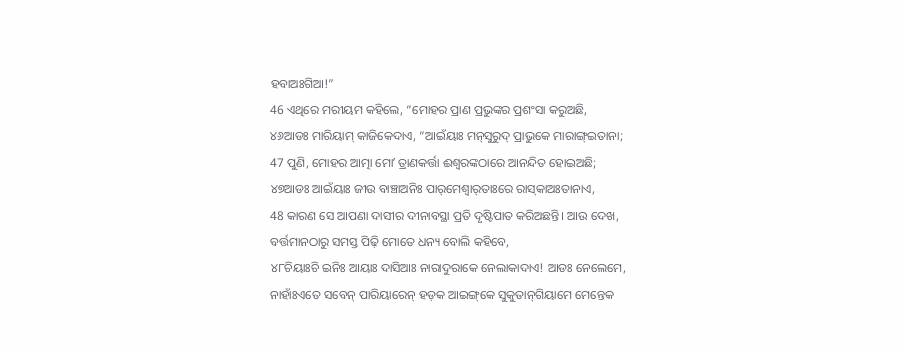ହବାଅଃଗିଆ!”
46 ଏଥିରେ ମରୀୟମ କହିଲେ, “ମୋହର ପ୍ରାଣ ପ୍ରଭୁଙ୍କର ପ୍ରଶଂସା କରୁଅଛି,
୪୬ଆଡଃ ମାରିୟାମ୍‌ କାଜିକେଦାଏ, “ଆଇଁୟାଃ ମନ୍‌ସୁରୁଦ୍‌ ପ୍ରାଭୁକେ ମାରାଙ୍ଗ୍‌ଇତାନା;
47 ପୁଣି, ମୋହର ଆତ୍ମା ମୋʼ ତ୍ରାଣକର୍ତ୍ତା ଈଶ୍ବରଙ୍କଠାରେ ଆନନ୍ଦିତ ହୋଇଅଛି;
୪୭ଆଡଃ ଆଇଁୟାଃ ଜୀଉ ବାଞ୍ଚାଅନିଃ ପାର୍‌ମେଶ୍ୱାର୍‌ତାଃରେ ରାସ୍‌କାଅଃତାନାଏ,
48 କାରଣ ସେ ଆପଣା ଦାସୀର ଦୀନାବସ୍ଥା ପ୍ରତି ଦୃଷ୍ଟିପାତ କରିଅଛନ୍ତି। ଆଉ ଦେଖ, ବର୍ତ୍ତମାନଠାରୁ ସମସ୍ତ ପିଢ଼ି ମୋତେ ଧନ୍ୟ ବୋଲି କହିବେ,
୪୮ଚିୟାଃଚି ଇନିଃ ଆୟାଃ ଦାସିଆଃ ନାରାଦୁରାକେ ନେଲାକାଦାଏ! ଆଡଃ ନେଲେମେ, ନାହାଁଃଏତେ ସବେନ୍‌ ପାରିୟାରେନ୍‌ ହଡ଼କ ଆଇଙ୍ଗ୍‌କେ ସୁକୁତାନ୍‌ଗିୟାମେ ମେନ୍ତେକ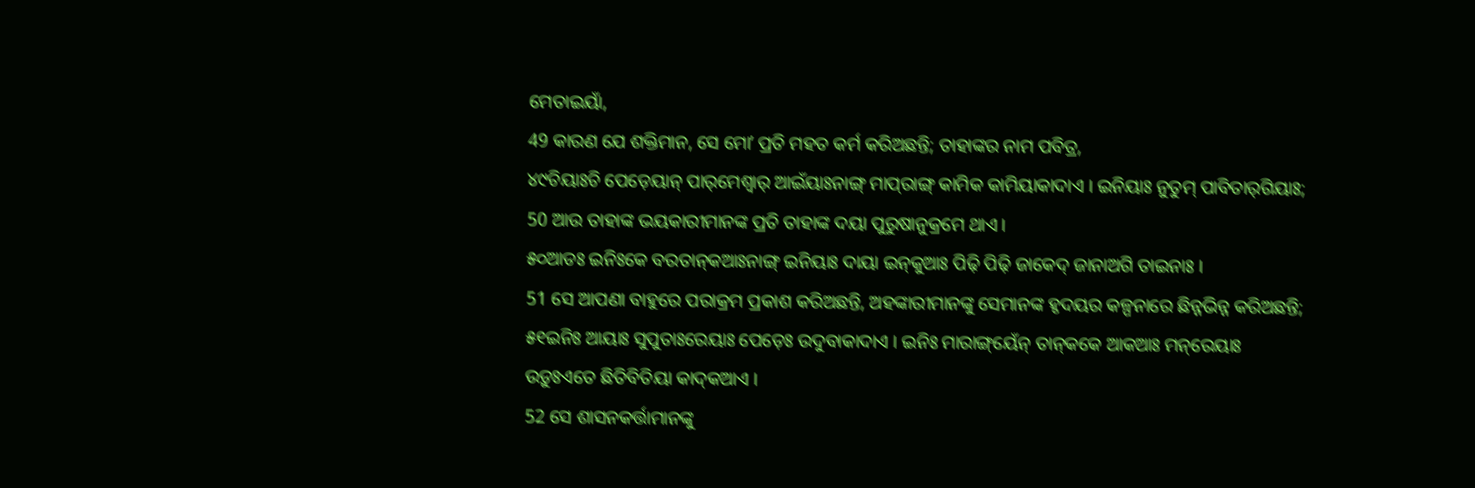ମେତାଇୟାଁ,
49 କାରଣ ଯେ ଶକ୍ତିମାନ, ସେ ମୋʼ ପ୍ରତି ମହତ କର୍ମ କରିଅଛନ୍ତି; ତାହାଙ୍କର ନାମ ପବିତ୍ର,
୪୯ଚିୟାଃଚି ପେଡ଼େୟାନ୍ ପାର୍‌ମେଶ୍ୱାର୍‌ ଆଇଁୟାଃନାଙ୍ଗ୍‌ ମାପ୍‌ରାଙ୍ଗ୍‌ କାମିକ କାମିୟାକାଦାଏ । ଇନିୟାଃ ନୁତୁମ୍‌ ପାବିତାର୍‌ଗିୟାଃ;
50 ଆଉ ତାହାଙ୍କ ଭୟକାରୀମାନଙ୍କ ପ୍ରତି ତାହାଙ୍କ ଦୟା ପୁରୁଷାନୁକ୍ରମେ ଥାଏ।
୫୦ଆଡଃ ଇନିଃକେ ବରତାନ୍‌କଆଃନାଙ୍ଗ୍‌ ଇନିୟାଃ ଦାୟା ଇନ୍‌କୁଆଃ ପିଢ଼ି ପିଢ଼ି ଜାକେଦ୍‌ ଜାନାଅଗି ତାଇନାଃ ।
51 ସେ ଆପଣା ବାହୁରେ ପରାକ୍ରମ ପ୍ରକାଶ କରିଅଛନ୍ତି, ଅହଙ୍କାରୀମାନଙ୍କୁ ସେମାନଙ୍କ ହୃଦୟର କଳ୍ପନାରେ ଛିନ୍ନଭିନ୍ନ କରିଅଛନ୍ତି;
୫୧ଇନିଃ ଆୟାଃ ସୁପୁତାଃରେୟାଃ ପେଡ଼େଃ ଉଦୁବାକାଦାଏ । ଇନିଃ ମାରାଙ୍ଗ୍‌ୟେଁନ୍‌ ତାନ୍‌କକେ ଆକଆଃ ମନ୍‌ରେୟାଃ ଉଡ଼ୁଃଏତେ ଛିତିବିତିୟା କାଦ୍‌କଆଏ ।
52 ସେ ଶାସନକର୍ତ୍ତାମାନଙ୍କୁ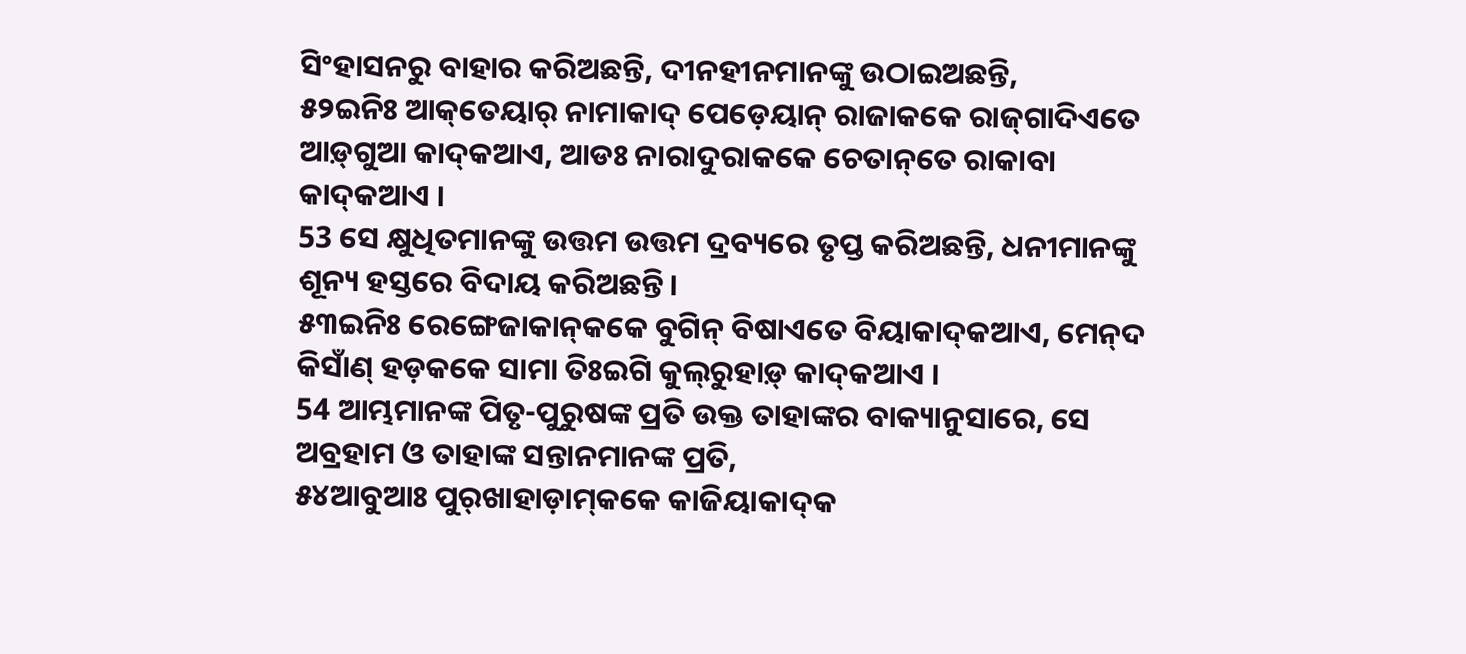ସିଂହାସନରୁ ବାହାର କରିଅଛନ୍ତି, ଦୀନହୀନମାନଙ୍କୁ ଉଠାଇଅଛନ୍ତି,
୫୨ଇନିଃ ଆକ୍‌ତେୟାର୍‌ ନାମାକାଦ୍‌ ପେଡ଼େୟାନ୍‌ ରାଜାକକେ ରାଜ୍‌ଗାଦିଏତେ ଆଡ଼୍‌ଗୁଆ କାଦ୍‌କଆଏ, ଆଡଃ ନାରାଦୁରାକକେ ଚେତାନ୍‌ତେ ରାକାବା କାଦ୍‌କଆଏ ।
53 ସେ କ୍ଷୁଧିତମାନଙ୍କୁ ଉତ୍ତମ ଉତ୍ତମ ଦ୍ରବ୍ୟରେ ତୃପ୍ତ କରିଅଛନ୍ତି, ଧନୀମାନଙ୍କୁ ଶୂନ୍ୟ ହସ୍ତରେ ବିଦାୟ କରିଅଛନ୍ତି।
୫୩ଇନିଃ ରେଙ୍ଗେଜାକାନ୍‌କକେ ବୁଗିନ୍‌ ବିଷାଏତେ ବିୟାକାଦ୍‌କଆଏ, ମେନ୍‌ଦ କିସାଁଣ୍‌ ହଡ଼କକେ ସାମା ତିଃଇଗି କୁଲ୍‌ରୁହାଡ଼୍‌ କାଦ୍‌କଆଏ ।
54 ଆମ୍ଭମାନଙ୍କ ପିତୃ-ପୁରୁଷଙ୍କ ପ୍ରତି ଉକ୍ତ ତାହାଙ୍କର ବାକ୍ୟାନୁସାରେ, ସେ ଅବ୍ରହାମ ଓ ତାହାଙ୍କ ସନ୍ତାନମାନଙ୍କ ପ୍ରତି,
୫୪ଆବୁଆଃ ପୁର୍‌ଖାହାଡ଼ାମ୍‌କକେ କାଜିୟାକାଦ୍‌କ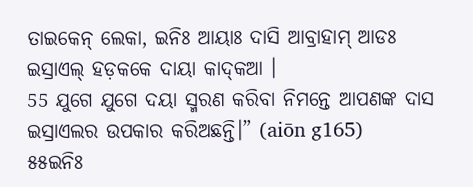ତାଇକେନ୍‌ ଲେକା, ଇନିଃ ଆୟାଃ ଦାସି ଆବ୍ରାହାମ୍‌ ଆଡଃ ଇସ୍ରାଏଲ୍‌ ହଡ଼କକେ ଦାୟା କାଦ୍‌କଆ ।
55 ଯୁଗେ ଯୁଗେ ଦୟା ସ୍ମରଣ କରିବା ନିମନ୍ତେ ଆପଣଙ୍କ ଦାସ ଇସ୍ରାଏଲର ଉପକାର କରିଅଛନ୍ତି।” (aiōn g165)
୫୫ଇନିଃ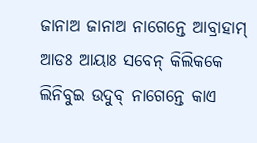ଜାନାଅ ଜାନାଅ ନାଗେନ୍ତେ ଆବ୍ରାହାମ୍‌ ଆଡଃ ଆୟାଃ ସବେନ୍‌ କିଲିକକେ ଲିନିବୁଇ ଉଦୁବ୍‌ ନାଗେନ୍ତେ କାଏ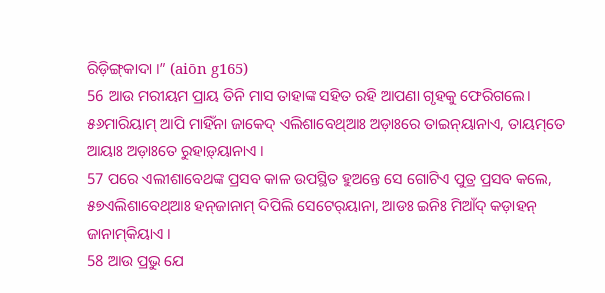ରିଡ଼ିଙ୍ଗ୍‌କାଦା ।” (aiōn g165)
56 ଆଉ ମରୀୟମ ପ୍ରାୟ ତିନି ମାସ ତାହାଙ୍କ ସହିତ ରହି ଆପଣା ଗୃହକୁ ଫେରିଗଲେ।
୫୬ମାରିୟାମ୍‌ ଆପି ମାହିଁନା ଜାକେଦ୍‌ ଏଲିଶାବେଥ୍‌ଆଃ ଅଡ଼ାଃରେ ତାଇନ୍‌ୟାନାଏ, ତାୟମ୍‌ତେ ଆୟାଃ ଅଡ଼ାଃତେ ରୁହାଡ଼୍‌ୟାନାଏ ।
57 ପରେ ଏଲୀଶାବେଥଙ୍କ ପ୍ରସବ କାଳ ଉପସ୍ଥିତ ହୁଅନ୍ତେ ସେ ଗୋଟିଏ ପୁତ୍ର ପ୍ରସବ କଲେ,
୫୭ଏଲିଶାବେଥ୍‌ଆଃ ହନ୍‌ଜାନାମ୍‌ ଦିପିଲି ସେଟେର୍‌ୟାନା, ଆଡଃ ଇନିଃ ମିଆଁଦ୍‌ କଡ଼ାହନ୍‌ ଜାନାମ୍‌କିୟାଏ ।
58 ଆଉ ପ୍ରଭୁ ଯେ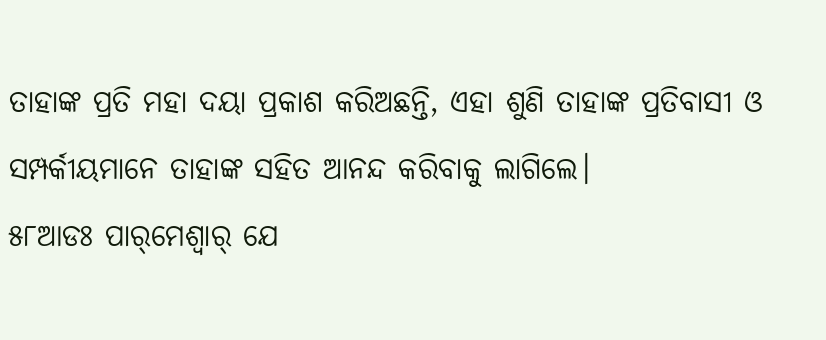ତାହାଙ୍କ ପ୍ରତି ମହା ଦୟା ପ୍ରକାଶ କରିଅଛନ୍ତି, ଏହା ଶୁଣି ତାହାଙ୍କ ପ୍ରତିବାସୀ ଓ ସମ୍ପର୍କୀୟମାନେ ତାହାଙ୍କ ସହିତ ଆନନ୍ଦ କରିବାକୁ ଲାଗିଲେ।
୫୮ଆଡଃ ପାର୍‌ମେଶ୍ୱାର୍‌ ଯେ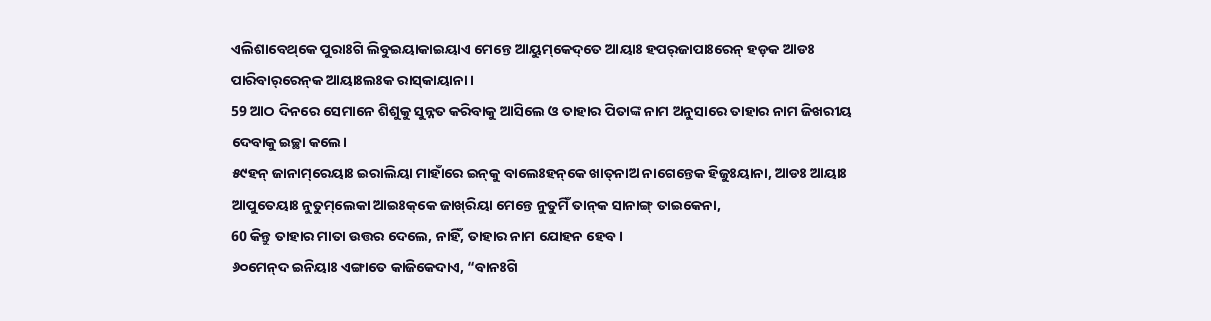ଏଲିଶାବେଥ୍‌କେ ପୁରାଃଗି ଲିବୁଇୟାକାଇୟାଏ ମେନ୍ତେ ଆୟୁମ୍‌କେଦ୍‌ତେ ଆୟାଃ ହପର୍‌ଜାପାଃରେନ୍ ହଡ଼କ ଆଡଃ ପାରିବାର୍‌ରେନ୍‌କ ଆୟାଃଲଃକ ରାସ୍‌କାୟାନା ।
59 ଆଠ ଦିନରେ ସେମାନେ ଶିଶୁକୁ ସୁନ୍ନତ କରିବାକୁ ଆସିଲେ ଓ ତାହାର ପିତାଙ୍କ ନାମ ଅନୁସାରେ ତାହାର ନାମ ଜିଖରୀୟ ଦେବାକୁ ଇଚ୍ଛା କଲେ।
୫୯ହନ୍‌ ଜାନାମ୍‌ରେୟାଃ ଇରାଲିୟା ମାହାଁରେ ଇନ୍‌କୁ ବାଲେଃହନ୍‌କେ ଖାତ୍‌ନାଅ ନାଗେନ୍ତେକ ହିଜୁଃୟାନା, ଆଡଃ ଆୟାଃ ଆପୁତେୟାଃ ନୁତୁମ୍‌ଲେକା ଆଇଃକ୍‌କେ ଜାଖ୍‌ରିୟା ମେନ୍ତେ ନୁତୁମିଁ ତାନ୍‌କ ସାନାଙ୍ଗ୍‌ ତାଇକେନା,
60 କିନ୍ତୁ ତାହାର ମାତା ଉତ୍ତର ଦେଲେ, ନାହିଁ, ତାହାର ନାମ ଯୋହନ ହେବ।
୬୦ମେନ୍‌ଦ ଇନିୟାଃ ଏଙ୍ଗାତେ କାଜିକେଦାଏ, “ବାନଃଗି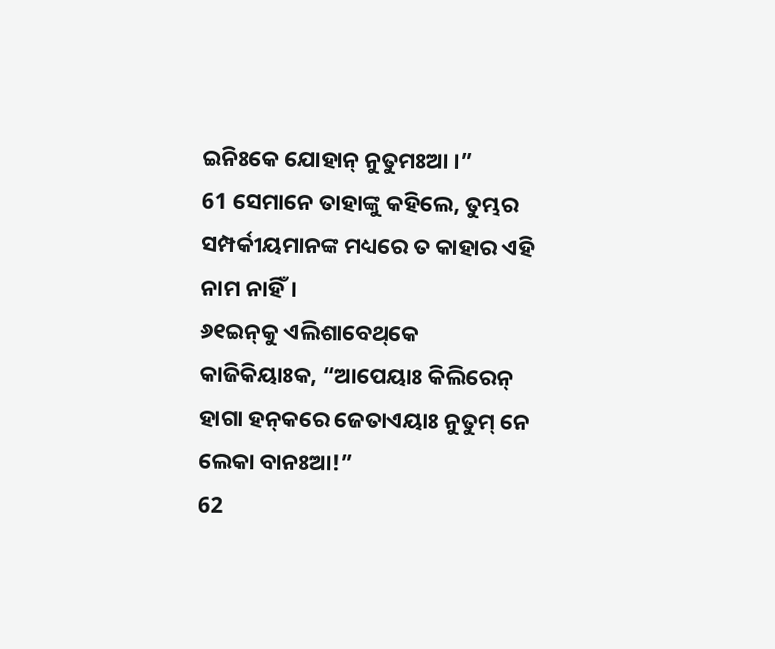ଇନିଃକେ ଯୋହାନ୍‌ ନୁତୁମଃଆ ।”
61 ସେମାନେ ତାହାଙ୍କୁ କହିଲେ, ତୁମ୍ଭର ସମ୍ପର୍କୀୟମାନଙ୍କ ମଧ୍ୟରେ ତ କାହାର ଏହି ନାମ ନାହିଁ।
୬୧ଇନ୍‌କୁ ଏଲିଶାବେଥ୍‌କେ କାଜିକିୟାଃକ, “ଆପେୟାଃ କିଲିରେନ୍ ହାଗା ହନ୍‌କରେ ଜେତାଏୟାଃ ନୁତୁମ୍‌ ନେ ଲେକା ବାନଃଆ!”
62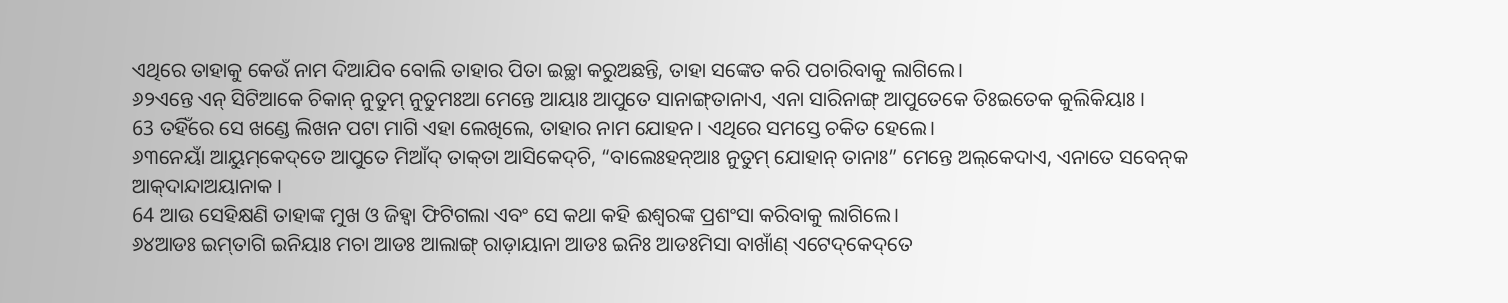ଏଥିରେ ତାହାକୁ କେଉଁ ନାମ ଦିଆଯିବ ବୋଲି ତାହାର ପିତା ଇଚ୍ଛା କରୁଅଛନ୍ତି, ତାହା ସଙ୍କେତ କରି ପଚାରିବାକୁ ଲାଗିଲେ।
୬୨ଏନ୍ତେ ଏନ୍‌ ସିଟିଆକେ ଚିକାନ୍‌ ନୁତୁମ୍‌ ନୁତୁମଃଆ ମେନ୍ତେ ଆୟାଃ ଆପୁତେ ସାନାଙ୍ଗ୍‌ତାନାଏ, ଏନା ସାରିନାଙ୍ଗ୍‌ ଆପୁତେକେ ତିଃଇତେକ କୁଲିକିୟାଃ ।
63 ତହିଁରେ ସେ ଖଣ୍ଡେ ଲିଖନ ପଟା ମାଗି ଏହା ଲେଖିଲେ, ତାହାର ନାମ ଯୋହନ। ଏଥିରେ ସମସ୍ତେ ଚକିତ ହେଲେ।
୬୩ନେୟାଁ ଆୟୁମ୍‌କେଦ୍‌ତେ ଆପୁତେ ମିଆଁଦ୍‌ ତାକ୍‌ତା ଆସିକେଦ୍‌ଚି, “ବାଲେଃହନ୍‌ଆଃ ନୁତୁମ୍‌ ଯୋହାନ୍‌ ତାନାଃ” ମେନ୍ତେ ଅଲ୍‌କେଦାଏ, ଏନାତେ ସବେନ୍‌କ ଆକ୍‌ଦାନ୍ଦାଅୟାନାକ ।
64 ଆଉ ସେହିକ୍ଷଣି ତାହାଙ୍କ ମୁଖ ଓ ଜିହ୍ୱା ଫିଟିଗଲା ଏବଂ ସେ କଥା କହି ଈଶ୍ବରଙ୍କ ପ୍ରଶଂସା କରିବାକୁ ଲାଗିଲେ।
୬୪ଆଡଃ ଇମ୍‌ତାଗି ଇନିୟାଃ ମଚା ଆଡଃ ଆଲାଙ୍ଗ୍‌ ରାଡ଼ାୟାନା ଆଡଃ ଇନିଃ ଆଡଃମିସା ବାଖାଁଣ୍‌ ଏଟେଦ୍‌କେଦ୍‌ତେ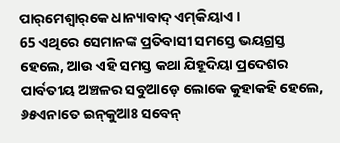ପାର୍‌ମେଶ୍ୱାର୍‌କେ ଧାନ୍ୟାବାଦ୍‌ ଏମ୍‌କିୟାଏ ।
65 ଏଥିରେ ସେମାନଙ୍କ ପ୍ରତିବାସୀ ସମସ୍ତେ ଭୟଗ୍ରସ୍ତ ହେଲେ, ଆଉ ଏହି ସମସ୍ତ କଥା ଯିହୂଦିୟା ପ୍ରଦେଶର ପାର୍ବତୀୟ ଅଞ୍ଚଳର ସବୁଆଡ଼େ ଲୋକେ କୁହାକହି ହେଲେ,
୬୫ଏନାତେ ଇନ୍‌କୁଆଃ ସବେନ୍‌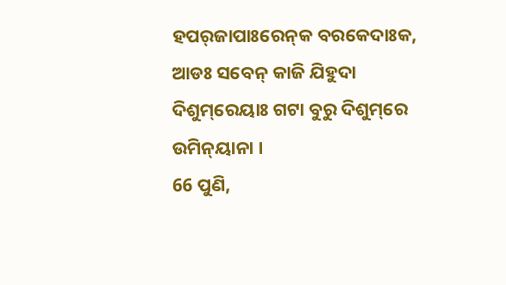ହପର୍‌ଜାପାଃରେନ୍‌କ ବରକେଦାଃକ, ଆଡଃ ସବେନ୍‌ କାଜି ଯିହୁଦା ଦିଶୁମ୍‌ରେୟାଃ ଗଟା ବୁରୁ ଦିଶୁମ୍‌ରେ ଉମିନ୍‌ୟାନା ।
66 ପୁଣି,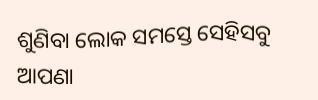ଶୁଣିବା ଲୋକ ସମସ୍ତେ ସେହିସବୁ ଆପଣା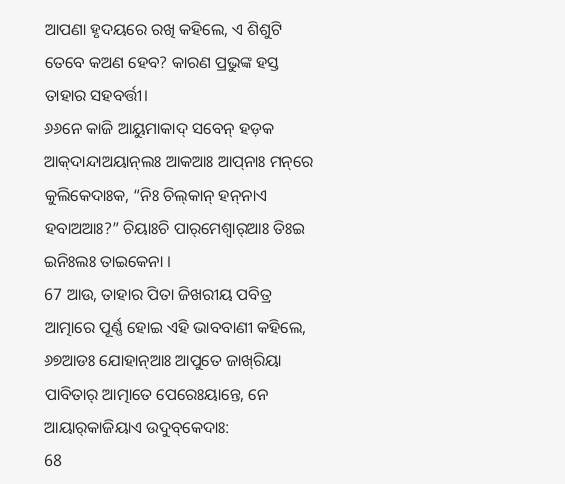ଆପଣା ହୃଦୟରେ ରଖି କହିଲେ, ଏ ଶିଶୁଟି ତେବେ କଅଣ ହେବ? କାରଣ ପ୍ରଭୁଙ୍କ ହସ୍ତ ତାହାର ସହବର୍ତ୍ତୀ।
୬୬ନେ କାଜି ଆୟୁମାକାଦ୍ ସବେନ୍‌ ହଡ଼କ ଆକ୍‌ଦାନ୍ଦାଅୟାନ୍‌ଲଃ ଆକଆଃ ଆପ୍‌ନାଃ ମନ୍‌ରେ କୁଲିକେଦାଃକ, “ନିଃ ଚିଲ୍‌କାନ୍‌ ହନ୍‌ନାଏ ହବାଅଆଃ?” ଚିୟାଃଚି ପାର୍‌ମେଶ୍ୱାର୍‌ଆଃ ତିଃଇ ଇନିଃଲଃ ତାଇକେନା ।
67 ଆଉ, ତାହାର ପିତା ଜିଖରୀୟ ପବିତ୍ର ଆତ୍ମାରେ ପୂର୍ଣ୍ଣ ହୋଇ ଏହି ଭାବବାଣୀ କହିଲେ,
୬୭ଆଡଃ ଯୋହାନ୍‌ଆଃ ଆପୁତେ ଜାଖ୍‌ରିୟା ପାବିତାର୍‌ ଆତ୍ମାତେ ପେରେଃୟାନ୍ତେ, ନେ ଆୟାର୍‌କାଜିୟାଏ ଉଦୁବ୍‌କେଦାଃ:
68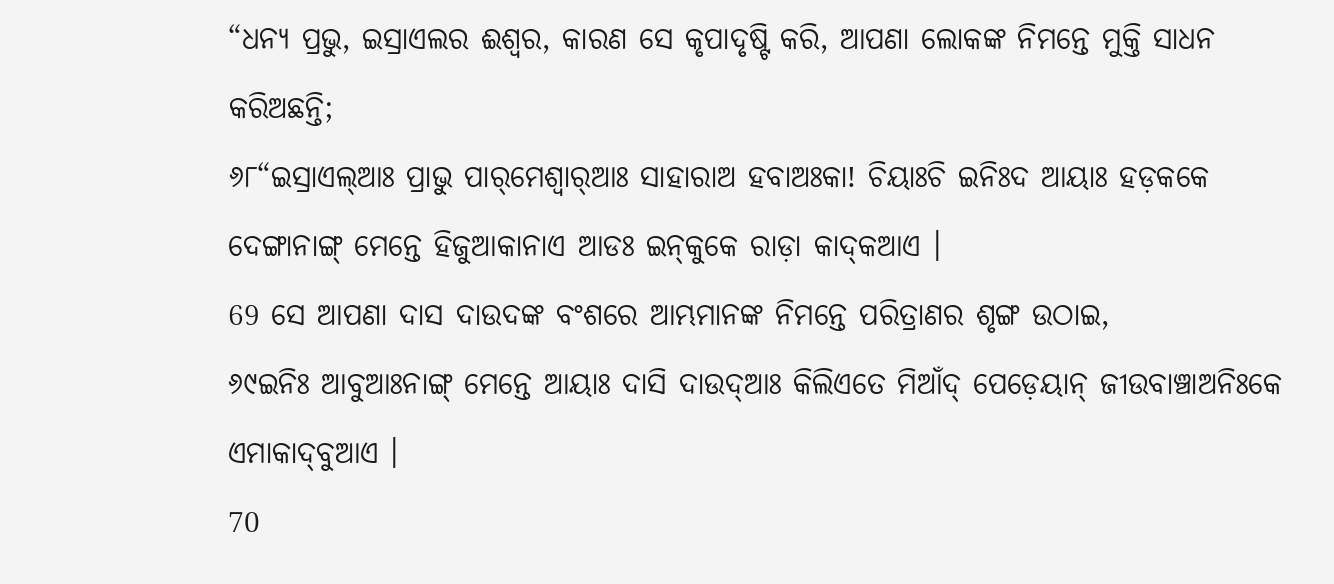“ଧନ୍ୟ ପ୍ରଭୁ, ଇସ୍ରାଏଲର ଈଶ୍ବର, କାରଣ ସେ କୃପାଦୃଷ୍ଟି କରି, ଆପଣା ଲୋକଙ୍କ ନିମନ୍ତେ ମୁକ୍ତି ସାଧନ କରିଅଛନ୍ତି;
୬୮“ଇସ୍ରାଏଲ୍‌ଆଃ ପ୍ରାଭୁ ପାର୍‌ମେଶ୍ୱାର୍‌ଆଃ ସାହାରାଅ ହବାଅଃକା! ଚିୟାଃଚି ଇନିଃଦ ଆୟାଃ ହଡ଼କକେ ଦେଙ୍ଗାନାଙ୍ଗ୍‌ ମେନ୍ତେ ହିଜୁଆକାନାଏ ଆଡଃ ଇନ୍‌କୁକେ ରାଡ଼ା କାଦ୍‌କଆଏ ।
69 ସେ ଆପଣା ଦାସ ଦାଉଦଙ୍କ ବଂଶରେ ଆମ୍ଭମାନଙ୍କ ନିମନ୍ତେ ପରିତ୍ରାଣର ଶୃଙ୍ଗ ଉଠାଇ,
୬୯ଇନିଃ ଆବୁଆଃନାଙ୍ଗ୍‌ ମେନ୍ତେ ଆୟାଃ ଦାସି ଦାଉଦ୍‌ଆଃ କିଲିଏତେ ମିଆଁଦ୍‌ ପେଡ଼େୟାନ୍‌ ଜୀଉବାଞ୍ଚାଅନିଃକେ ଏମାକାଦ୍‌ବୁଆଏ ।
70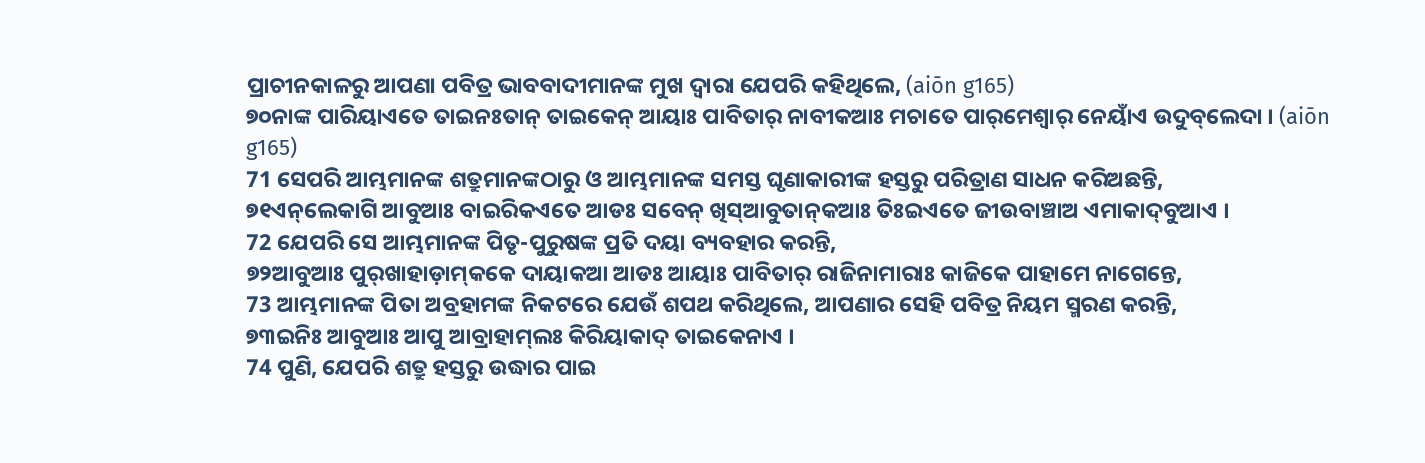ପ୍ରାଚୀନକାଳରୁ ଆପଣା ପବିତ୍ର ଭାବବାଦୀମାନଙ୍କ ମୁଖ ଦ୍ୱାରା ଯେପରି କହିଥିଲେ, (aiōn g165)
୭୦ନାଙ୍କ ପାରିୟାଏତେ ତାଇନଃତାନ୍ ତାଇକେନ୍‌ ଆୟାଃ ପାବିତାର୍‌ ନାବୀକଆଃ ମଚାତେ ପାର୍‌ମେଶ୍ୱାର୍‌ ନେୟାଁଏ ଉଦୁବ୍‌ଲେଦା । (aiōn g165)
71 ସେପରି ଆମ୍ଭମାନଙ୍କ ଶତ୍ରୁମାନଙ୍କଠାରୁ ଓ ଆମ୍ଭମାନଙ୍କ ସମସ୍ତ ଘୃଣାକାରୀଙ୍କ ହସ୍ତରୁ ପରିତ୍ରାଣ ସାଧନ କରିଅଛନ୍ତି,
୭୧ଏନ୍‌ଲେକାଗି ଆବୁଆଃ ବାଇରିକଏତେ ଆଡଃ ସବେନ୍‌ ଖିସ୍‌ଆବୁତାନ୍‌କଆଃ ତିଃଇଏତେ ଜୀଉବାଞ୍ଚାଅ ଏମାକାଦ୍‌ବୁଆଏ ।
72 ଯେପରି ସେ ଆମ୍ଭମାନଙ୍କ ପିତୃ-ପୁରୁଷଙ୍କ ପ୍ରତି ଦୟା ବ୍ୟବହାର କରନ୍ତି,
୭୨ଆବୁଆଃ ପୁର୍‌ଖାହାଡ଼ାମ୍‌କକେ ଦାୟାକଆ ଆଡଃ ଆୟାଃ ପାବିତାର୍‌ ରାଜିନାମାରାଃ କାଜିକେ ପାହାମେ ନାଗେନ୍ତେ,
73 ଆମ୍ଭମାନଙ୍କ ପିତା ଅବ୍ରହାମଙ୍କ ନିକଟରେ ଯେଉଁ ଶପଥ କରିଥିଲେ, ଆପଣାର ସେହି ପବିତ୍ର ନିୟମ ସ୍ମରଣ କରନ୍ତି,
୭୩ଇନିଃ ଆବୁଆଃ ଆପୁ ଆବ୍ରାହାମ୍‌ଲଃ କିରିୟାକାଦ୍‌ ତାଇକେନାଏ ।
74 ପୁଣି, ଯେପରି ଶତ୍ରୁ ହସ୍ତରୁ ଉଦ୍ଧାର ପାଇ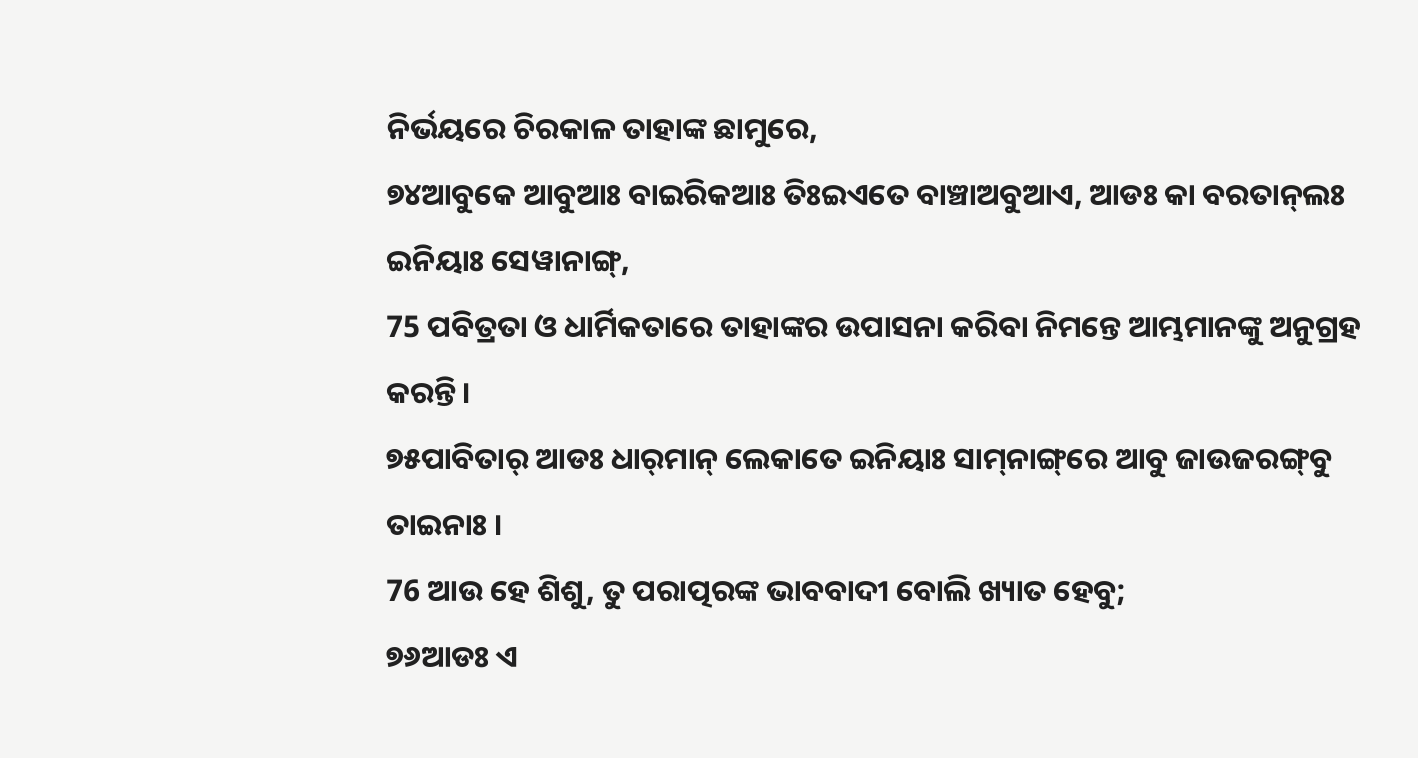ନିର୍ଭୟରେ ଚିରକାଳ ତାହାଙ୍କ ଛାମୁରେ,
୭୪ଆବୁକେ ଆବୁଆଃ ବାଇରିକଆଃ ତିଃଇଏତେ ବାଞ୍ଚାଅବୁଆଏ, ଆଡଃ କା ବରତାନ୍‌ଲଃ ଇନିୟାଃ ସେୱାନାଙ୍ଗ୍‌,
75 ପବିତ୍ରତା ଓ ଧାର୍ମିକତାରେ ତାହାଙ୍କର ଉପାସନା କରିବା ନିମନ୍ତେ ଆମ୍ଭମାନଙ୍କୁ ଅନୁଗ୍ରହ କରନ୍ତି।
୭୫ପାବିତାର୍‌ ଆଡଃ ଧାର୍‌ମାନ୍‌ ଲେକାତେ ଇନିୟାଃ ସାମ୍‌ନାଙ୍ଗ୍‌ରେ ଆବୁ ଜାଉଜରଙ୍ଗ୍‌ବୁ ତାଇନାଃ ।
76 ଆଉ ହେ ଶିଶୁ, ତୁ ପରାତ୍ପରଙ୍କ ଭାବବାଦୀ ବୋଲି ଖ୍ୟାତ ହେବୁ;
୭୬ଆଡଃ ଏ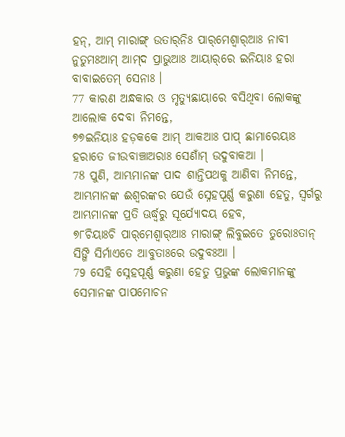ହନ୍‌, ଆମ୍‌ ମାରାଙ୍ଗ୍‌ ଉତାର୍‌ନିଃ ପାର୍‌ମେଶ୍ୱାର୍‌ଆଃ ନାବୀ ନୁତୁମଃଆମ୍‌ ଆମ୍‌ଦ ପ୍ରାଭୁଆଃ ଆୟାର୍‌ରେ ଇନିୟାଃ ହରା ବାବାଇତେମ୍ ସେନାଃ ।
77 କାରଣ ଅନ୍ଧକାର ଓ ମୃତ୍ୟୁଛାୟାରେ ବସିଥିବା ଲୋକଙ୍କୁ ଆଲୋକ ଦେବା ନିମନ୍ତେ,
୭୭ଇନିୟାଃ ହଡ଼କକେ ଆମ୍‌ ଆକଆଃ ପାପ୍‌ ଛାମାରେୟାଃ ହରାତେ ଜୀଉବାଞ୍ଚାଅରାଃ ସେଣାଁମ୍‌ ଉଦୁବାକଆ ।
78 ପୁଣି, ଆମ୍ଭମାନଙ୍କ ପାଦ ଶାନ୍ତିପଥକୁ ଆଣିବା ନିମନ୍ତେ, ଆମ୍ଭମାନଙ୍କ ଈଶ୍ବରଙ୍କର ଯେଉଁ ସ୍ନେହପୂର୍ଣ୍ଣ କରୁଣା ହେତୁ, ସ୍ୱର୍ଗରୁ ଆମ୍ଭମାନଙ୍କ ପ୍ରତି ଊର୍ଦ୍ଧ୍ୱରୁ ସୂର୍ଯ୍ୟୋଦୟ ହେବ,
୭୮ଚିୟାଃଚି ପାର୍‌ମେଶ୍ୱାର୍‌ଆଃ ମାରାଙ୍ଗ୍‌ ଲିବୁଇତେ ତୁରୋଃତାନ୍ ସିଙ୍ଗି ସିର୍ମାଏତେ ଆବୁତାଃରେ ଉଦୁବଃଆ ।
79 ସେହି ସ୍ନେହପୂର୍ଣ୍ଣ କରୁଣା ହେତୁ ପ୍ରଭୁଙ୍କ ଲୋକମାନଙ୍କୁ ସେମାନଙ୍କ ପାପମୋଚନ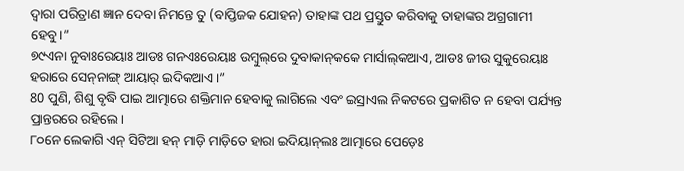ଦ୍ୱାରା ପରିତ୍ରାଣ ଜ୍ଞାନ ଦେବା ନିମନ୍ତେ ତୁ (ବାପ୍ତିଜକ ଯୋହନ) ତାହାଙ୍କ ପଥ ପ୍ରସ୍ତୁତ କରିବାକୁ ତାହାଙ୍କର ଅଗ୍ରଗାମୀ ହେବୁ।”
୭୯ଏନା ନୁବାଃରେୟାଃ ଆଡଃ ଗନଏଃରେୟାଃ ଉମ୍ବୁଲ୍‌ରେ ଦୁବାକାନ୍‌କକେ ମାର୍ସାଲ୍‌କଆଏ, ଆଡଃ ଜୀଉ ସୁକୁରେୟାଃ ହରାରେ ସେନ୍‌ନାଙ୍ଗ୍‌ ଆୟାର୍‌ ଇଦିକଆଏ ।”
80 ପୁଣି, ଶିଶୁ ବୃଦ୍ଧି ପାଇ ଆତ୍ମାରେ ଶକ୍ତିମାନ ହେବାକୁ ଲାଗିଲେ ଏବଂ ଇସ୍ରାଏଲ ନିକଟରେ ପ୍ରକାଶିତ ନ ହେବା ପର୍ଯ୍ୟନ୍ତ ପ୍ରାନ୍ତରରେ ରହିଲେ।
୮୦ନେ ଲେକାଗି ଏନ୍‌ ସିଟିଆ ହନ୍‌ ମାଡ଼ି ମାଡ଼ିତେ ହାରା ଇଦିୟାନ୍‌ଲଃ ଆତ୍ମାରେ ପେଡ଼େଃ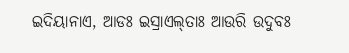ଇଦିୟାନାଏ, ଆଡଃ ଇସ୍ରାଏଲ୍‌ତାଃ ଆଉରି ଉଦୁବଃ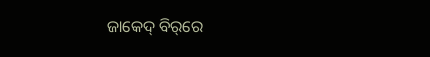ଜାକେଦ୍‌ ବିର୍‌ରେ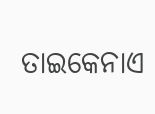ତାଇକେନାଏ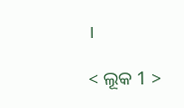।

< ଲୂକ 1 >